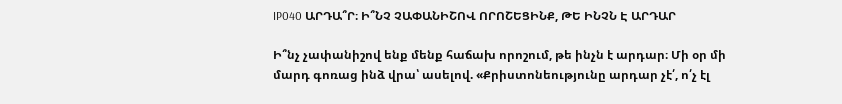IP040 ԱՐԴԱ՞Ր։ Ի՞ՆՉ ՉԱՓԱՆԻՇՈՎ ՈՐՈՇԵՑԻՆՔ, ԹԵ ԻՆՉՆ Է ԱՐԴԱՐ

Ի՞նչ չափանիշով ենք մենք հաճախ որոշում, թե ինչն է արդար։ Մի օր մի մարդ գոռաց ինձ վրա՝ ասելով. «Քրիստոնեությունը արդար չէ՛, ո՛չ էլ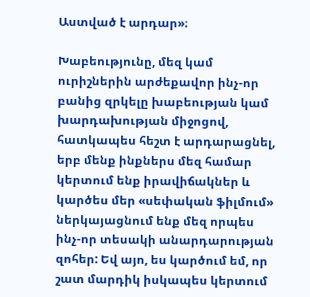Աստված է արդար»։

Խաբեությունը, մեզ կամ ուրիշներին արժեքավոր ինչ-որ բանից զրկելը խաբեության կամ խարդախության միջոցով, հատկապես հեշտ է արդարացնել, երբ մենք ինքներս մեզ համար կերտում ենք իրավիճակներ և կարծես մեր «սեփական ֆիլմում» ներկայացնում ենք մեզ որպես ինչ-որ տեսակի անարդարության զոհեր: Եվ այո, ես կարծում եմ, որ շատ մարդիկ իսկապես կերտում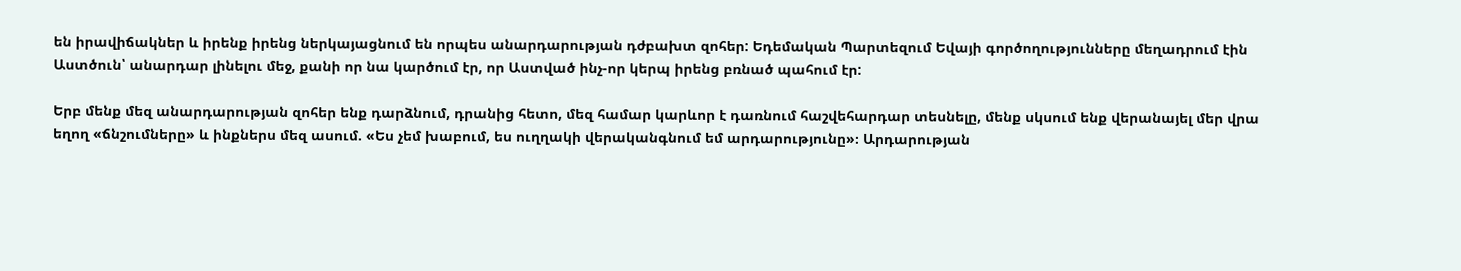են իրավիճակներ և իրենք իրենց ներկայացնում են որպես անարդարության դժբախտ զոհեր: Եդեմական Պարտեզում Եվայի գործողությունները մեղադրում էին Աստծուն՝ անարդար լինելու մեջ, քանի որ նա կարծում էր, որ Աստված ինչ-որ կերպ իրենց բռնած պահում էր:

Երբ մենք մեզ անարդարության զոհեր ենք դարձնում, դրանից հետո, մեզ համար կարևոր է դառնում հաշվեհարդար տեսնելը, մենք սկսում ենք վերանայել մեր վրա եղող «ճնշումները» և ինքներս մեզ ասում. «Ես չեմ խաբում, ես ուղղակի վերականգնում եմ արդարությունը»։ Արդարության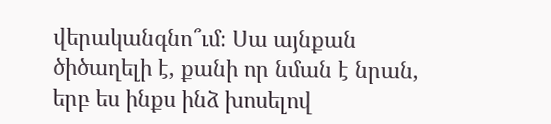վերականգնո՞ւմ։ Սա այնքան ծիծաղելի է, քանի որ նման է նրան, երբ ես ինքս ինձ խոսելով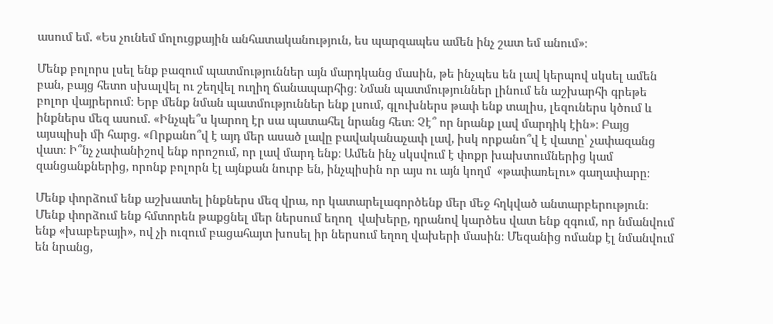ասում եմ. «Ես չունեմ մոլուցքային անհատականություն, ես պարզապես ամեն ինչ շատ եմ անում»։

Մենք բոլորս լսել ենք բազում պատմություններ այն մարդկանց մասին, թե ինչպես են լավ կերպով սկսել ամեն բան, բայց հետո սխալվել ու շեղվել ուղիղ ճանապարհից։ Նման պատմություններ լինում են աշխարհի գրեթե բոլոր վայրերում։ Երբ մենք նման պատմություններ ենք լսում, գլուխներս թափ ենք տալիս, լեզուներս կծում և ինքներս մեզ ասում. «Ինչպե՞ս կարող էր սա պատահել նրանց հետ։ Չէ՞ որ նրանք լավ մարդիկ էին»։ Բայց այսպիսի մի հարց. «Որքանո՞վ է այդ մեր ասած լավը բավականաչափ լավ, իսկ որքանո՞վ է վատը՝ չափազանց վատ։ Ի՞նչ չափանիշով ենք որոշում, որ լավ մարդ ենք։ Ամեն ինչ սկսվում է փոքր խախտումներից կամ զանցանքներից, որոնք բոլորն էլ այնքան նուրբ են, ինչպիսին որ այս ու այն կողմ  «թափառելու» գաղափարը։

Մենք փորձում ենք աշխատել ինքներս մեզ վրա, որ կատարելագործենք մեր մեջ հղկված անտարբերություն։ Մենք փորձում ենք հմտորեն թաքցնել մեր ներսում եղող  վախերը, դրանով կարծես վատ ենք զգում, որ նմանվում ենք «խաբեբայի», ով չի ուզում բացահայտ խոսել իր ներսում եղող վախերի մասին։ Մեզանից ոմանք էլ նմանվում են նրանց,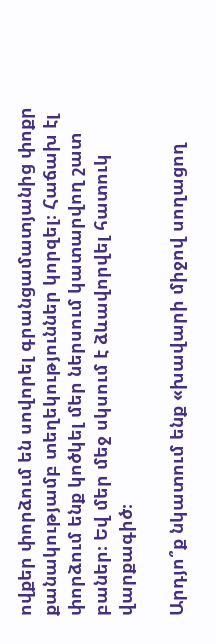ովքեր փորձում են սովորել գրանցամատյանից փոքր քանակությամբ տեղեկություններ կորզել։ Հաճախ էլ փորձում ենք կոծկել մեր ներսում կատարվող շատ բաներ։ Եվ մեր մեջ սկսում է ձևավորվել հատուկ վարքագիծ։

Արդյո՞ք նկատում ենք «խավարի միջով սողացող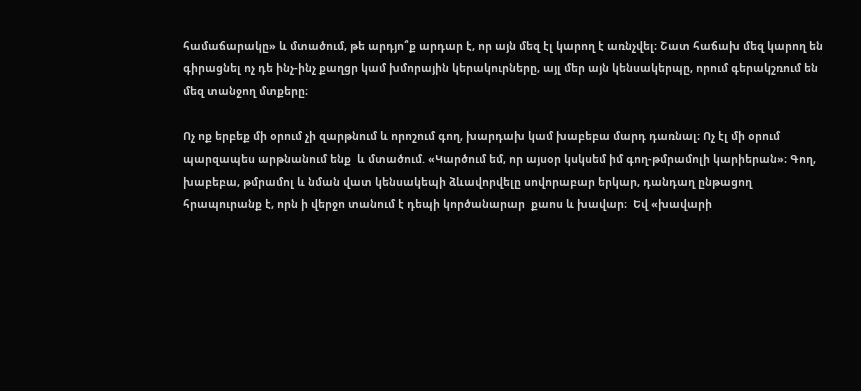համաճարակը» և մտածում, թե արդյո՞ք արդար է, որ այն մեզ էլ կարող է առնչվել։ Շատ հաճախ մեզ կարող են գիրացնել ոչ դե ինչ-ինչ քաղցր կամ խմորային կերակուրները, այլ մեր այն կենսակերպը, որում գերակշռում են մեզ տանջող մտքերը։

Ոչ ոք երբեք մի օրում չի զարթնում և որոշում գող, խարդախ կամ խաբեբա մարդ դառնալ։ Ոչ էլ մի օրում պարզապես արթնանում ենք  և մտածում. «Կարծում եմ, որ այսօր կսկսեմ իմ գող-թմրամոլի կարիերան»։ Գող, խաբեբա, թմրամոլ և նման վատ կենսակեպի ձևավորվելը սովորաբար երկար, դանդաղ ընթացող հրապուրանք է, որն ի վերջո տանում է դեպի կործանարար  քաոս և խավար։  Եվ «խավարի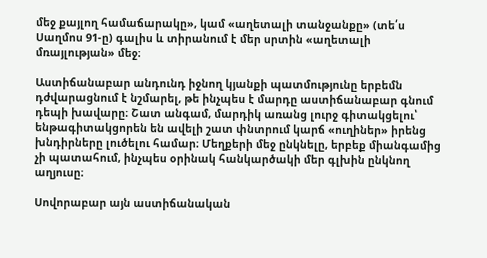մեջ քայլող համաճարակը», կամ «աղետալի տանջանքը» (տե՛ս Սաղմոս 91-ը) գալիս և տիրանում է մեր սրտին «աղետալի մռայլության» մեջ։

Աստիճանաբար անդունդ իջնող կյանքի պատմությունը երբեմն դժվարացնում է նշմարել, թե ինչպես է մարդը աստիճանաբար գնում դեպի խավարը։ Շատ անգամ, մարդիկ առանց լուրջ գիտակցելու՝ ենթագիտակցորեն են ավելի շատ փնտրում կարճ «ուղիներ» իրենց խնդիրները լուծելու համար։ Մեղքերի մեջ ընկնելը, երբեք միանգամից չի պատահում, ինչպես օրինակ հանկարծակի մեր գլխին ընկնող աղյուսը։

Սովորաբար այն աստիճանական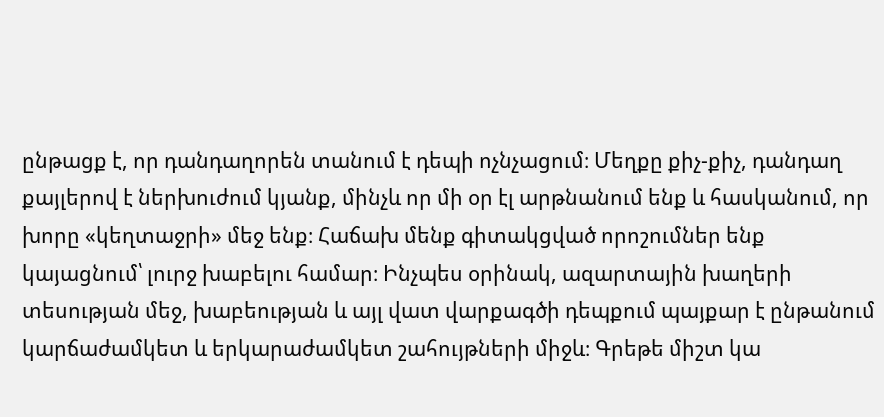ընթացք է, որ դանդաղորեն տանում է դեպի ոչնչացում։ Մեղքը քիչ-քիչ, դանդաղ քայլերով է ներխուժում կյանք, մինչև որ մի օր էլ արթնանում ենք և հասկանում, որ խորը «կեղտաջրի» մեջ ենք։ Հաճախ մենք գիտակցված որոշումներ ենք կայացնում՝ լուրջ խաբելու համար։ Ինչպես օրինակ, ազարտային խաղերի տեսության մեջ, խաբեության և այլ վատ վարքագծի դեպքում պայքար է ընթանում կարճաժամկետ և երկարաժամկետ շահույթների միջև։ Գրեթե միշտ կա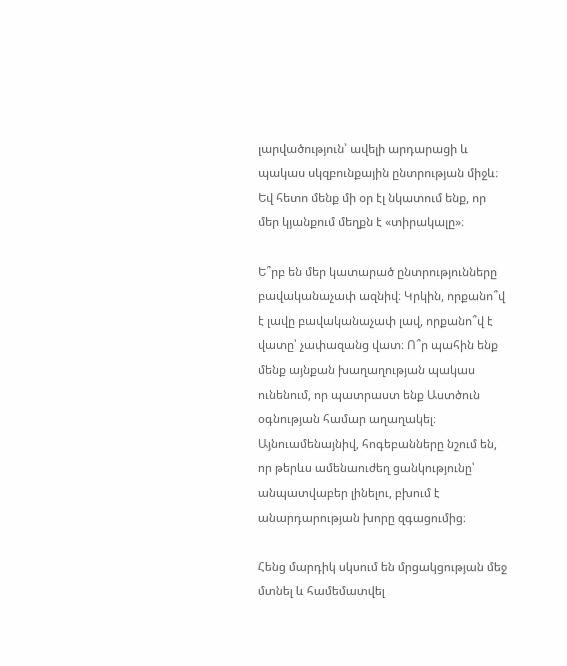լարվածություն՝ ավելի արդարացի և պակաս սկզբունքային ընտրության միջև։ Եվ հետո մենք մի օր էլ նկատում ենք, որ մեր կյանքում մեղքն է «տիրակալը»։

Ե՞րբ են մեր կատարած ընտրությունները բավականաչափ ազնիվ։ Կրկին, որքանո՞վ է լավը բավականաչափ լավ, որքանո՞վ է վատը՝ չափազանց վատ։ Ո՞ր պահին ենք մենք այնքան խաղաղության պակաս ունենում, որ պատրաստ ենք Աստծուն օգնության համար աղաղակել։ Այնուամենայնիվ, հոգեբանները նշում են, որ թերևս ամենաուժեղ ցանկությունը՝ անպատվաբեր լինելու, բխում է անարդարության խորը զգացումից։

Հենց մարդիկ սկսում են մրցակցության մեջ մտնել և համեմատվել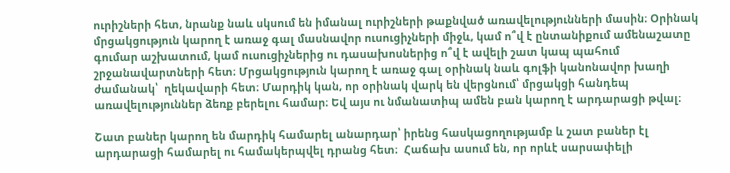ուրիշների հետ, նրանք նաև սկսում են իմանալ ուրիշների թաքնված առավելությունների մասին։ Օրինակ մրցակցություն կարող է առաջ գալ մասնավոր ուսուցիչների միջև, կամ ո՞վ է ընտանիքում ամենաշատը գումար աշխատում, կամ ուսուցիչներից ու դասախոսներից ո՞վ է ավելի շատ կապ պահում շրջանավարտների հետ։ Մրցակցություն կարող է առաջ գալ օրինակ նաև գոլֆի կանոնավոր խաղի ժամանակ՝  ղեկավարի հետ։ Մարդիկ կան, որ օրինակ վարկ են վերցնում՝ մրցակցի հանդեպ առավելություններ ձեռք բերելու համար։ Եվ այս ու նմանատիպ ամեն բան կարող է արդարացի թվալ։

Շատ բաներ կարող են մարդիկ համարել անարդար՝ իրենց հասկացողությամբ և շատ բաներ էլ արդարացի համարել ու համակերպվել դրանց հետ։  Հաճախ ասում են, որ որևէ սարսափելի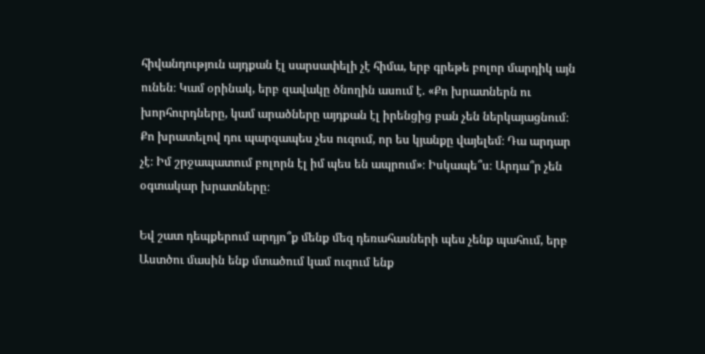հիվանդություն այդքան էլ սարսափելի չէ հիմա, երբ գրեթե բոլոր մարդիկ այն ունեն։ Կամ օրինակ, երբ զավակը ծնողին ասում է. «Քո խրատներն ու խորհուրդները, կամ արածները այդքան էլ իրենցից բան չեն ներկայացնում։ Քո խրատելով դու պարզապես չես ուզում, որ ես կյանքը վայելեմ։ Դա արդար չէ։ Իմ շրջապատում բոլորն էլ իմ պես են ապրում»։ Իսկապե՞ս։ Արդա՞ր չեն օգտակար խրատները։

Եվ շատ դեպքերում արդյո՞ք մենք մեզ դեռահասների պես չենք պահում, երբ Աստծու մասին ենք մտածում կամ ուզում ենք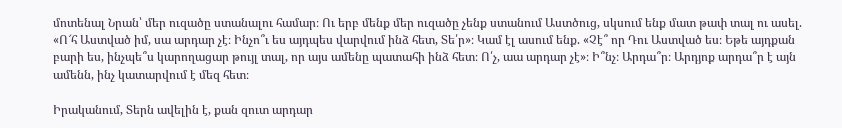մոտենալ Նրան՝ մեր ուզածը ստանալու համար։ Ու երբ մենք մեր ուզածը չենք ստանում Աստծուց, սկսում ենք մատ թափ տալ ու ասել. «Ո՜հ Աստված իմ, սա արդար չէ։ Ինչո՞ւ ես այդպես վարվում ինձ հետ, Տե՛ր»։ Կամ էլ ասում ենք. «Չէ՞ որ Դու Աստված ես։ Եթե այդքան բարի ես, ինչպե՞ս կարողացար թույլ տալ, որ այս ամենը պատահի ինձ հետ։ Ո՛չ, աա արդար չէ»։ Ի՞նչ։ Արդա՞ր։ Արդյոք արդա՞ր է այն ամենն, ինչ կատարվում է մեզ հետ։

Իրականում, Տերն ավելին է, քան զուտ արդար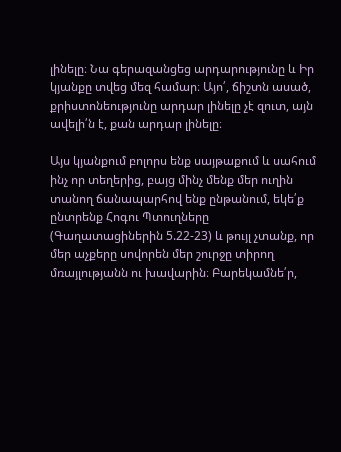լինելը։ Նա գերազանցեց արդարությունը և Իր կյանքը տվեց մեզ համար։ Այո՛, ճիշտն ասած, քրիստոնեությունը արդար լինելը չէ զուտ, այն ավելի՛ն է, քան արդար լինելը։

Այս կյանքում բոլորս ենք սայթաքում և սահում ինչ որ տեղերից, բայց մինչ մենք մեր ուղին տանող ճանապարհով ենք ընթանում, եկե՛ք ընտրենք Հոգու Պտուղները (Գաղատացիներին 5.22-23) և թույլ չտանք, որ մեր աչքերը սովորեն մեր շուրջը տիրող մռայլությանն ու խավարին։ Բարեկամնե՛ր,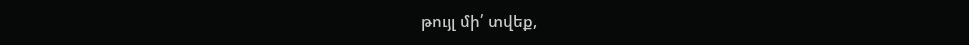թույլ մի՛ տվեք,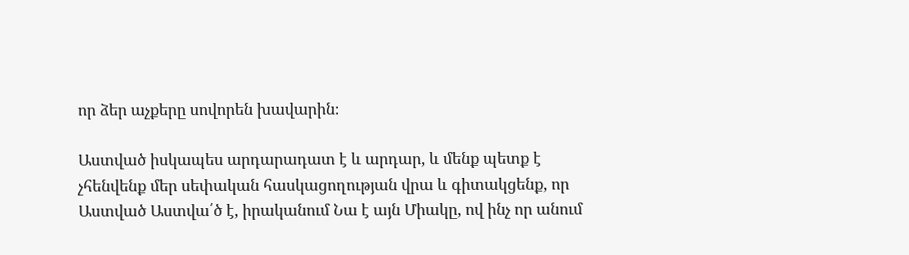որ ձեր աչքերը սովորեն խավարին։

Աստված իսկապես արդարադատ է և արդար, և մենք պետք է չհենվենք մեր սեփական հասկացողության վրա և գիտակցենք, որ Աստված Աստվա՛ծ է, իրականում Նա է այն Միակը, ով ինչ որ անում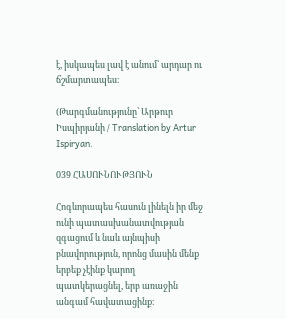է, իսկապես լավ է անում՝ արդար ու ճշմարտապես։

(Թարգմանությունը՝ Արթուր Իսպիրյանի / Translation by Artur Ispiryan.

039 ՀԱՍՈՒՆՈՒԹՅՈՒՆ

Հոգևորապես հասուն լինելն իր մեջ ունի պատասխանատվության զգացում և նաև այնպիսի բնավորություն, որոնց մասին մենք երբեք չէինք կարող պատկերացնել, երբ առաջին անգամ հավատացինք։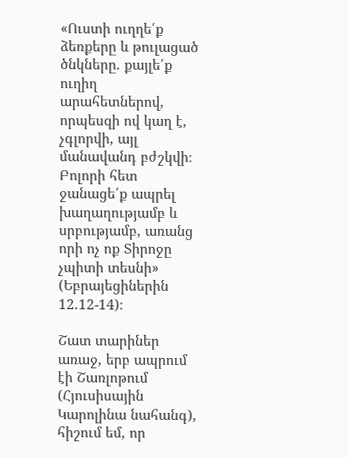«Ուստի ուղղե՛ք ձեռքերը և թուլացած ծնկները. քայլե՛ք ուղիղ արահետներով, որպեսզի ով կաղ է, չգլորվի, այլ մանավանդ բժշկվի։ Բոլորի հետ ջանացե՛ք ապրել խաղաղությամբ և սրբությամբ, առանց որի ոչ ոք Տիրոջը չպիտի տեսնի» (Եբրայեցիներին 12.12-14)։

Շատ տարիներ առաջ, երբ ապրում էի Շառլոթում (Հյուսիսային Կարոլինա նահանգ), հիշում եմ, որ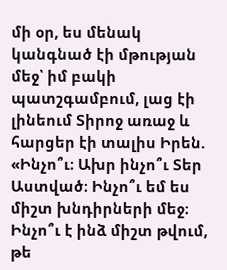մի օր, ես մենակ կանգնած էի մթության մեջ՝ իմ բակի պատշգամբում, լաց էի լինեում Տիրոջ առաջ և հարցեր էի տալիս Իրեն. «Ինչո՞ւ։ Ախր ինչո՞ւ Տեր Աստված։ Ինչո՞ւ եմ ես միշտ խնդիրների մեջ։ Ինչո՞ւ է ինձ միշտ թվում, թե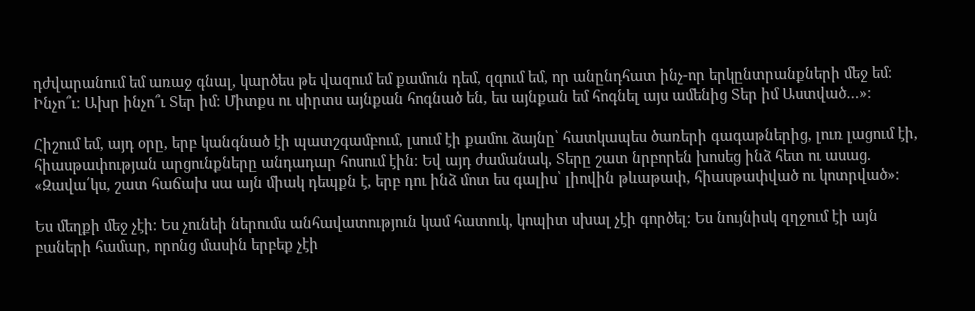դժվարանում եմ առաջ գնալ, կարծես թե վազում եմ քամուն դեմ, զգում եմ, որ անընդհատ ինչ-որ երկընտրանքների մեջ եմ։ Ինչո՞ւ։ Ախր ինչո՞ւ Տեր իմ։ Միտքս ու սիրտս այնքան հոգնած են, ես այնքան եմ հոգնել այս ամենից Տեր իմ Աստված…»։

Հիշում եմ, այդ օրը, երբ կանգնած էի պատշգամբում, լսում էի քամու ձայնը՝ հատկապես ծառերի գագաթներից, լուռ լացում էի, հիասթափության արցունքները անդադար հոսում էին։ Եվ այդ ժամանակ, Տերը շատ նրբորեն խոսեց ինձ հետ ու ասաց. «Զավա՛կս, շատ հաճախ սա այն միակ դեպքն է, երբ դու ինձ մոտ ես գալիս՝ լիովին թևաթափ, հիասթափված ու կոտրված»։

Ես մեղքի մեջ չէի։ Ես չունեի ներումս անհավատություն կամ հատուկ, կոպիտ սխալ չէի գործել։ Ես նույնիսկ զղջում էի այն բաների համար, որոնց մասին երբեք չէի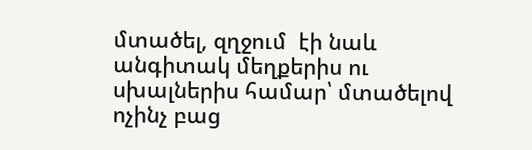մտածել, զղջում  էի նաև անգիտակ մեղքերիս ու սխալներիս համար՝ մտածելով ոչինչ բաց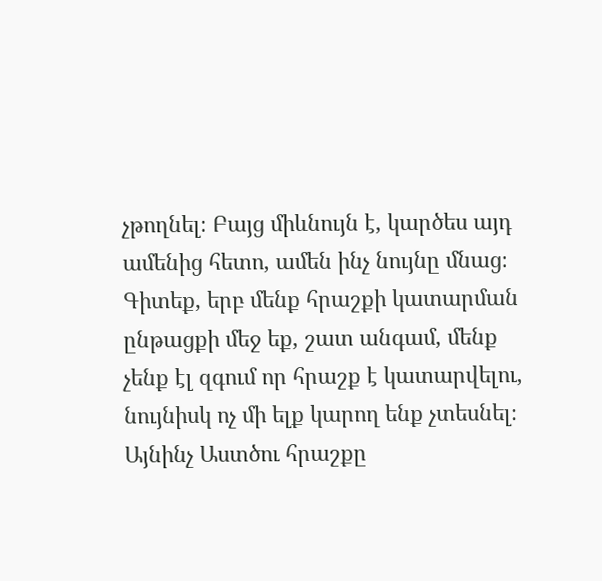չթողնել։ Բայց միևնույն է, կարծես այդ ամենից հետո, ամեն ինչ նույնը մնաց։ Գիտեք, երբ մենք հրաշքի կատարման ընթացքի մեջ եք, շատ անգամ, մենք չենք էլ զգում որ հրաշք է կատարվելու, նույնիսկ ոչ մի ելք կարող ենք չտեսնել։ Այնինչ Աստծու հրաշքը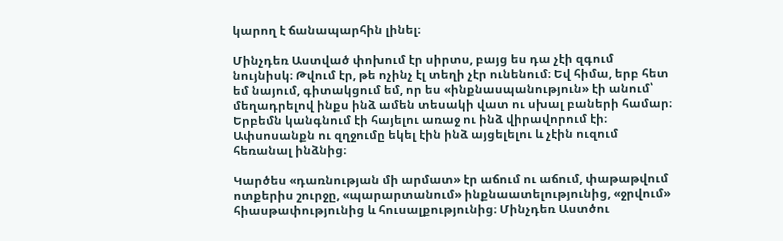կարող է ճանապարհին լինել։

Մինչդեռ Աստված փոխում էր սիրտս, բայց ես դա չէի զգում նույնիսկ։ Թվում էր, թե ոչինչ էլ տեղի չէր ունենում։ Եվ հիմա, երբ հետ եմ նայում, գիտակցում եմ, որ ես «ինքնասպանություն» էի անում՝ մեղադրելով ինքս ինձ ամեն տեսակի վատ ու սխալ բաների համար։ Երբեմն կանգնում էի հայելու առաջ ու ինձ վիրավորում էի։ Ափսոսանքն ու զղջումը եկել էին ինձ այցելելու և չէին ուզում հեռանալ ինձնից։

Կարծես «դառնության մի արմատ» էր աճում ու աճում, փաթաթվում ոտքերիս շուրջը, «պարարտանում» ինքնաատելությունից, «ջրվում» հիասթափությունից և հուսալքությունից։ Մինչդեռ Աստծու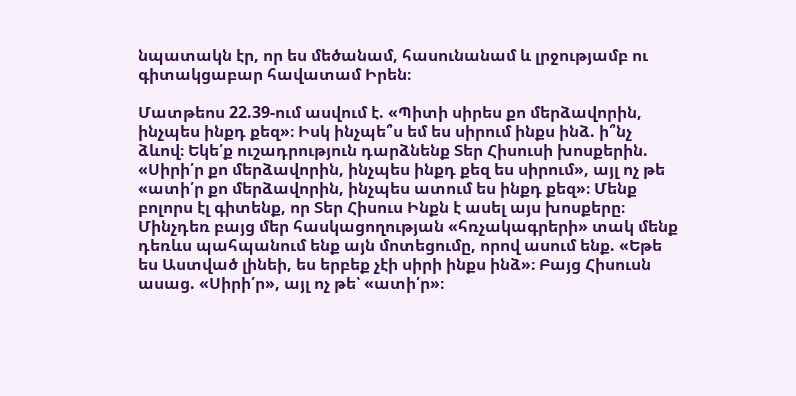նպատակն էր, որ ես մեծանամ, հասունանամ և լրջությամբ ու գիտակցաբար հավատամ Իրեն։

Մատթեոս 22.39-ում ասվում է. «Պիտի սիրես քո մերձավորին, ինչպես ինքդ քեզ»։ Իսկ ինչպե՞ս եմ ես սիրում ինքս ինձ. ի՞նչ ձևով։ Եկե՛ք ուշադրություն դարձնենք Տեր Հիսուսի խոսքերին. «Սիրի՛ր քո մերձավորին, ինչպես ինքդ քեզ ես սիրում», այլ ոչ թե «ատի՛ր քո մերձավորին, ինչպես ատում ես ինքդ քեզ»։ Մենք բոլորս էլ գիտենք, որ Տեր Հիսուս Ինքն է ասել այս խոսքերը։ Մինչդեռ բայց մեր հասկացողության «հռչակագրերի» տակ մենք դեռևս պահպանում ենք այն մոտեցումը, որով ասում ենք. «Եթե ես Աստված լինեի, ես երբեք չէի սիրի ինքս ինձ»։ Բայց Հիսուսն ասաց. «Սիրի՛ր», այլ ոչ թե՝ «ատի՛ր»։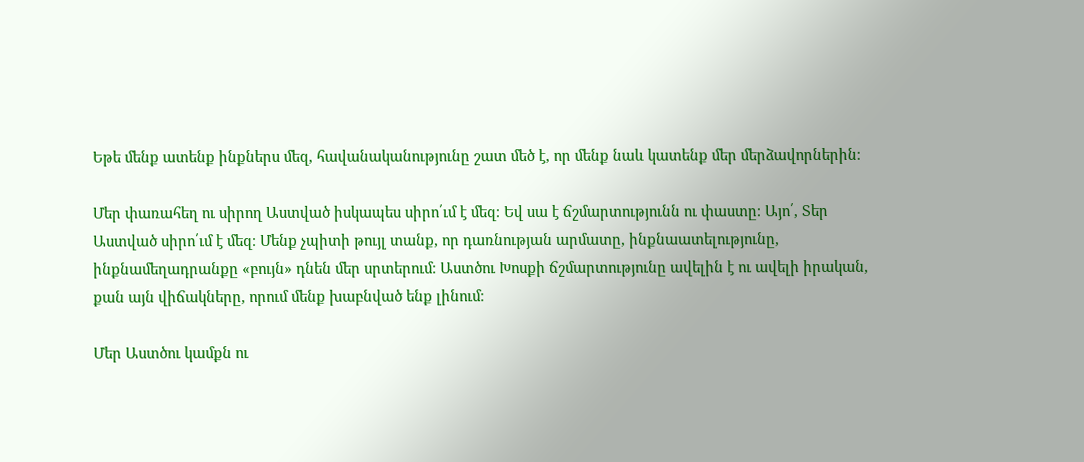Եթե մենք ատենք ինքներս մեզ, հավանականությունը շատ մեծ է, որ մենք նաև կատենք մեր մերձավորներին։

Մեր փառահեղ ու սիրող Աստված իսկապես սիրո՛ւմ է մեզ։ Եվ սա է ճշմարտությունն ու փաստը։ Այո՛, Տեր Աստված սիրո՛ւմ է մեզ։ Մենք չպիտի թույլ տանք, որ դառնության արմատը, ինքնաատելությունը, ինքնամեղադրանքը «բույն» դնեն մեր սրտերում։ Աստծու Խոսքի ճշմարտությունը ավելին է ու ավելի իրական, քան այն վիճակները, որում մենք խաբնված ենք լինում։

Մեր Աստծու կամքն ու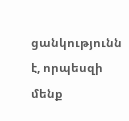ցանկությունն է, որպեսզի մենք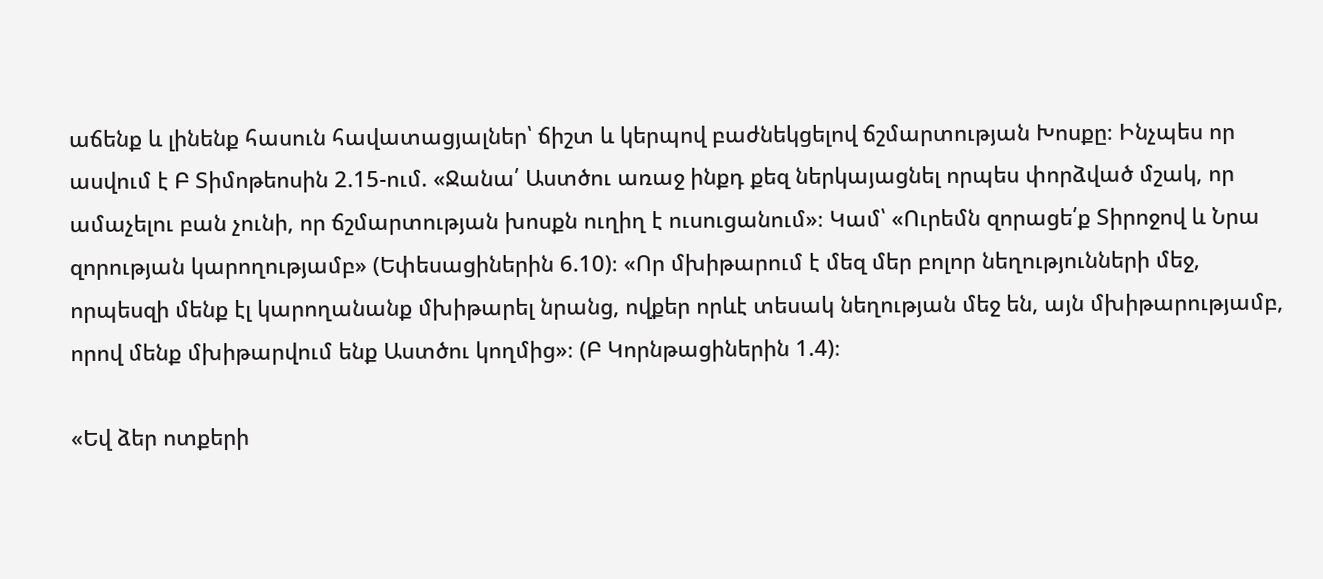աճենք և լինենք հասուն հավատացյալներ՝ ճիշտ և կերպով բաժնեկցելով ճշմարտության Խոսքը։ Ինչպես որ ասվում է Բ Տիմոթեոսին 2.15-ում. «Ջանա՛ Աստծու առաջ ինքդ քեզ ներկայացնել որպես փորձված մշակ, որ ամաչելու բան չունի, որ ճշմարտության խոսքն ուղիղ է ուսուցանում»։ Կամ՝ «Ուրեմն զորացե՛ք Տիրոջով և Նրա զորության կարողությամբ» (Եփեսացիներին 6.10)։ «Որ մխիթարում է մեզ մեր բոլոր նեղությունների մեջ, որպեսզի մենք էլ կարողանանք մխիթարել նրանց, ովքեր որևէ տեսակ նեղության մեջ են, այն մխիթարությամբ, որով մենք մխիթարվում ենք Աստծու կողմից»։ (Բ Կորնթացիներին 1.4)։

«Եվ ձեր ոտքերի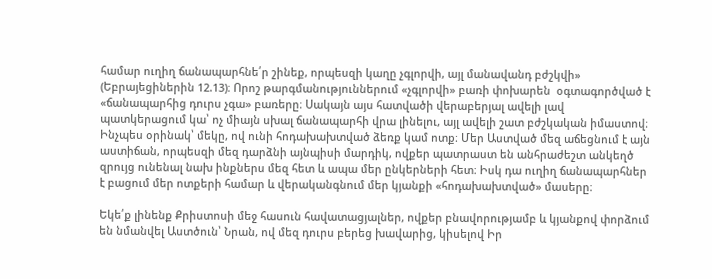համար ուղիղ ճանապարհնե՛ր շինեք, որպեսզի կաղը չգլորվի, այլ մանավանդ բժշկվի» (Եբրայեցիներին 12.13)։ Որոշ թարգմանություններում «չգլորվի» բառի փոխարեն  օգտագործված է «ճանապարհից դուրս չգա» բառերը։ Սակայն այս հատվածի վերաբերյալ ավելի լավ պատկերացում կա՝ ոչ միայն սխալ ճանապարհի վրա լինելու, այլ ավելի շատ բժշկական իմաստով։ Ինչպես օրինակ՝ մեկը, ով ունի հոդախախտված ձեռք կամ ոտք։ Մեր Աստված մեզ աճեցնում է այն աստիճան, որպեսզի մեզ դարձնի այնպիսի մարդիկ, ովքեր պատրաստ են անհրաժեշտ անկեղծ զրույց ունենալ նախ ինքներս մեզ հետ և ապա մեր ընկերների հետ։ Իսկ դա ուղիղ ճանապարհներ է բացում մեր ոտքերի համար և վերականգնում մեր կյանքի «հոդախախտված» մասերը։

Եկե՛ք լինենք Քրիստոսի մեջ հասուն հավատացյալներ, ովքեր բնավորությամբ և կյանքով փորձում են նմանվել Աստծուն՝ Նրան, ով մեզ դուրս բերեց խավարից, կիսելով Իր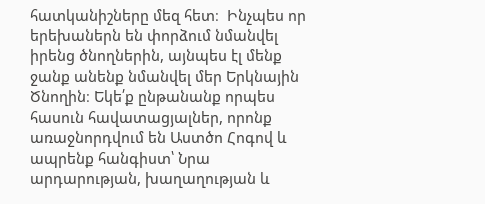հատկանիշները մեզ հետ։  Ինչպես որ երեխաներն են փորձում նմանվել իրենց ծնողներին, այնպես էլ մենք ջանք անենք նմանվել մեր Երկնային Ծնողին։ Եկե՛ք ընթանանք որպես հասուն հավատացյալներ, որոնք առաջնորդվում են Աստծո Հոգով և ապրենք հանգիստ՝ Նրա արդարության, խաղաղության և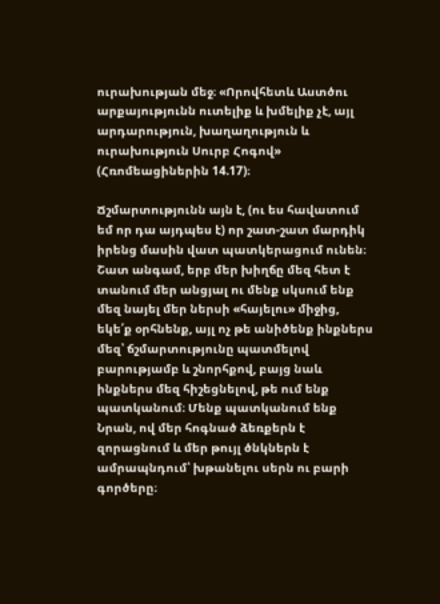ուրախության մեջ։ «Որովհետև Աստծու արքայությունն ուտելիք և խմելիք չէ, այլ արդարություն, խաղաղություն և ուրախություն Սուրբ Հոգով» (Հռոմեացիներին 14.17)։

Ճշմարտությունն այն է, (ու ես հավատում եմ որ դա այդպես է) որ շատ-շատ մարդիկ իրենց մասին վատ պատկերացում ունեն։ Շատ անգամ, երբ մեր խիղճը մեզ հետ է տանում մեր անցյալ ու մենք սկսում ենք մեզ նայել մեր ներսի «հայելու» միջից, եկե՛ք օրհնենք, այլ ոչ թե անիծենք ինքներս մեզ՝ ճշմարտությունը պատմելով բարությամբ և շնորհքով, բայց նաև ինքներս մեզ հիշեցնելով, թե ում ենք պատկանում։ Մենք պատկանում ենք Նրան, ով մեր հոգնած ձեռքերն է զորացնում և մեր թույլ ծնկներն է ամրապնդում՝ խթանելու սերն ու բարի գործերը։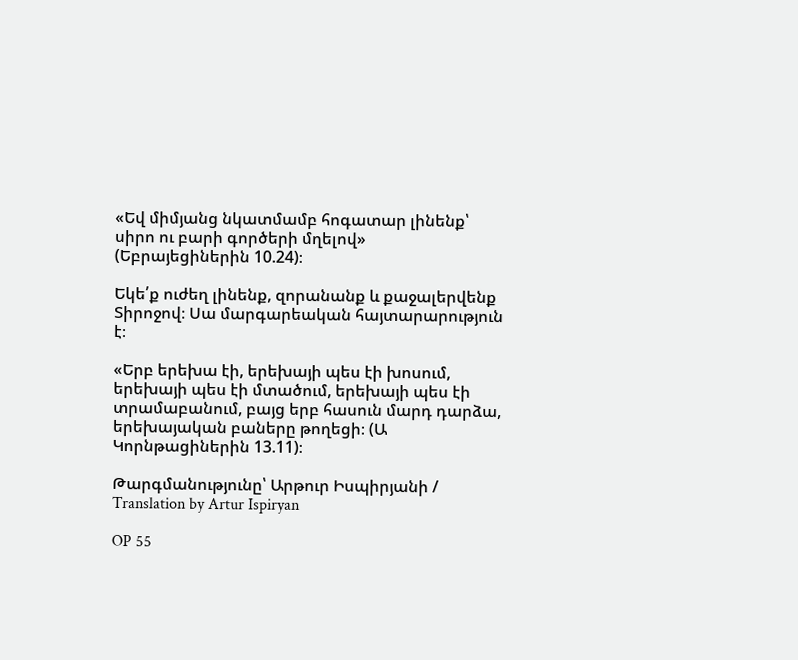«Եվ միմյանց նկատմամբ հոգատար լինենք՝ սիրո ու բարի գործերի մղելով» (Եբրայեցիներին 10.24)։

Եկե՛ք ուժեղ լինենք, զորանանք և քաջալերվենք Տիրոջով։ Սա մարգարեական հայտարարություն է։

«Երբ երեխա էի, երեխայի պես էի խոսում, երեխայի պես էի մտածում, երեխայի պես էի տրամաբանում, բայց երբ հասուն մարդ դարձա, երեխայական բաները թողեցի։ (Ա Կորնթացիներին 13.11)։

Թարգմանությունը՝ Արթուր Իսպիրյանի / Translation by Artur Ispiryan

OP 55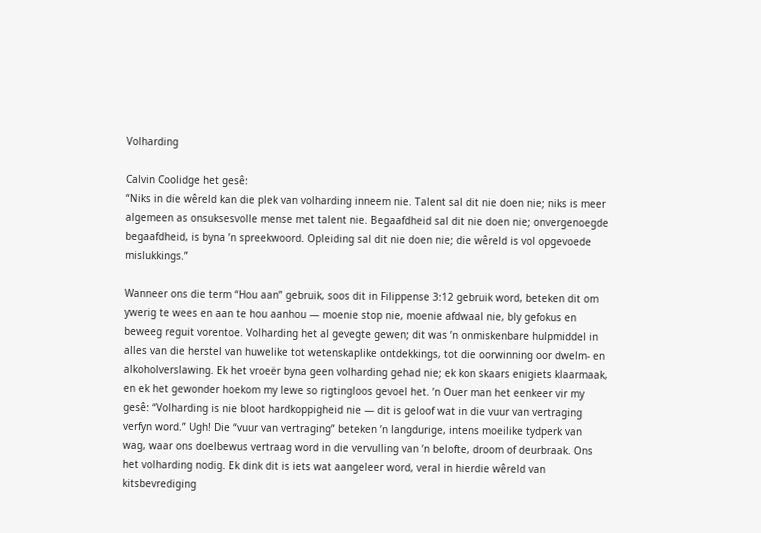Volharding

Calvin Coolidge het gesê:
“Niks in die wêreld kan die plek van volharding inneem nie. Talent sal dit nie doen nie; niks is meer algemeen as onsuksesvolle mense met talent nie. Begaafdheid sal dit nie doen nie; onvergenoegde begaafdheid, is byna ’n spreekwoord. Opleiding sal dit nie doen nie; die wêreld is vol opgevoede mislukkings.”

Wanneer ons die term “Hou aan” gebruik, soos dit in Filippense 3:12 gebruik word, beteken dit om ywerig te wees en aan te hou aanhou — moenie stop nie, moenie afdwaal nie, bly gefokus en beweeg reguit vorentoe. Volharding het al gevegte gewen; dit was ’n onmiskenbare hulpmiddel in alles van die herstel van huwelike tot wetenskaplike ontdekkings, tot die oorwinning oor dwelm- en alkoholverslawing. Ek het vroeër byna geen volharding gehad nie; ek kon skaars enigiets klaarmaak, en ek het gewonder hoekom my lewe so rigtingloos gevoel het. ’n Ouer man het eenkeer vir my gesê: “Volharding is nie bloot hardkoppigheid nie — dit is geloof wat in die vuur van vertraging verfyn word.” Ugh! Die “vuur van vertraging” beteken ’n langdurige, intens moeilike tydperk van wag, waar ons doelbewus vertraag word in die vervulling van ’n belofte, droom of deurbraak. Ons het volharding nodig. Ek dink dit is iets wat aangeleer word, veral in hierdie wêreld van kitsbevrediging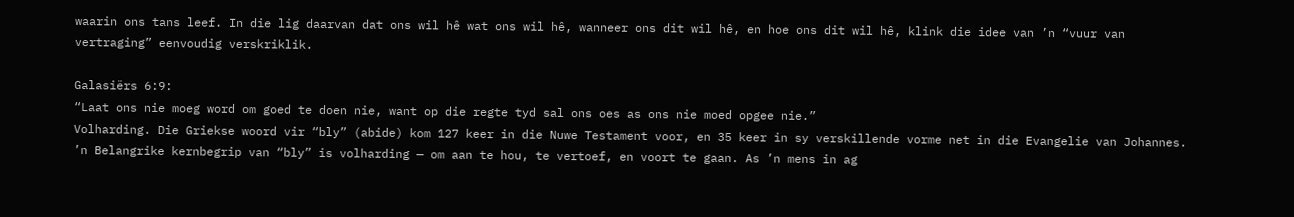waarin ons tans leef. In die lig daarvan dat ons wil hê wat ons wil hê, wanneer ons dit wil hê, en hoe ons dit wil hê, klink die idee van ’n “vuur van vertraging” eenvoudig verskriklik.

Galasiërs 6:9:
“Laat ons nie moeg word om goed te doen nie, want op die regte tyd sal ons oes as ons nie moed opgee nie.”
Volharding. Die Griekse woord vir “bly” (abide) kom 127 keer in die Nuwe Testament voor, en 35 keer in sy verskillende vorme net in die Evangelie van Johannes. ’n Belangrike kernbegrip van “bly” is volharding — om aan te hou, te vertoef, en voort te gaan. As ’n mens in ag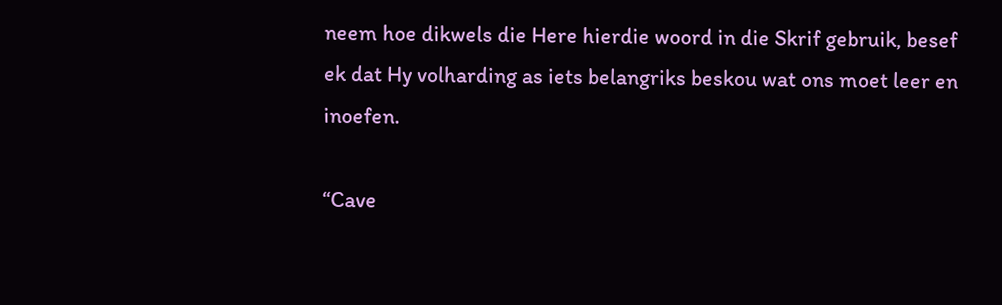neem hoe dikwels die Here hierdie woord in die Skrif gebruik, besef ek dat Hy volharding as iets belangriks beskou wat ons moet leer en inoefen.

“Cave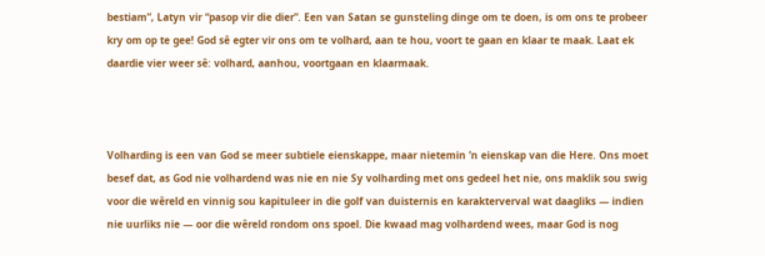bestiam”, Latyn vir “pasop vir die dier”. Een van Satan se gunsteling dinge om te doen, is om ons te probeer kry om op te gee! God sê egter vir ons om te volhard, aan te hou, voort te gaan en klaar te maak. Laat ek daardie vier weer sê: volhard, aanhou, voortgaan en klaarmaak.



Volharding is een van God se meer subtiele eienskappe, maar nietemin ’n eienskap van die Here. Ons moet besef dat, as God nie volhardend was nie en nie Sy volharding met ons gedeel het nie, ons maklik sou swig voor die wêreld en vinnig sou kapituleer in die golf van duisternis en karakterverval wat daagliks — indien nie uurliks nie — oor die wêreld rondom ons spoel. Die kwaad mag volhardend wees, maar God is nog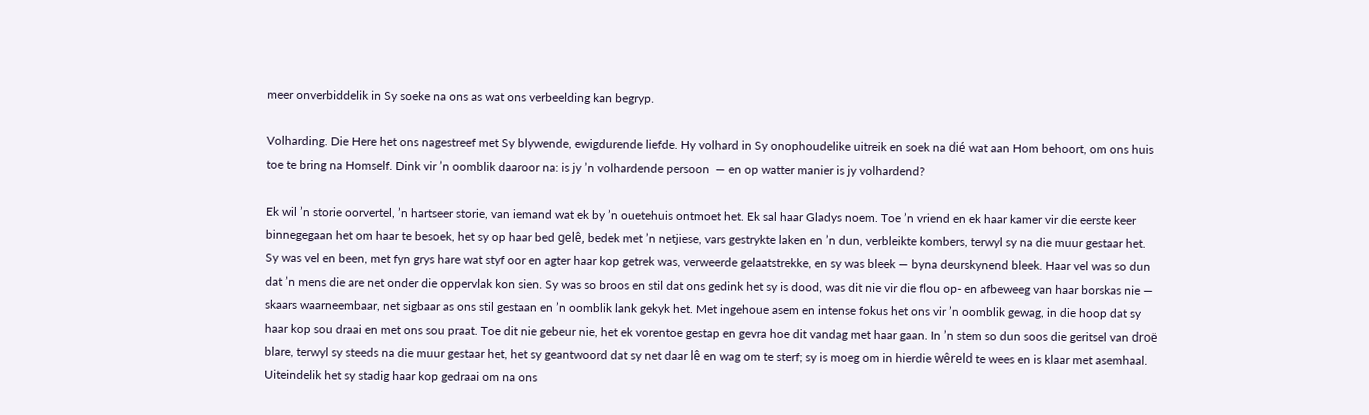meer onverbiddelik in Sy soeke na ons as wat ons verbeelding kan begryp.

Volharding. Die Here het ons nagestreef met Sy blywende, ewigdurende liefde. Hy volhard in Sy onophoudelike uitreik en soek na dié wat aan Hom behoort, om ons huis toe te bring na Homself. Dink vir ’n oomblik daaroor na: is jy ’n volhardende persoon  — en op watter manier is jy volhardend?

Ek wil ’n storie oorvertel, ’n hartseer storie, van iemand wat ek by ’n ouetehuis ontmoet het. Ek sal haar Gladys noem. Toe ’n vriend en ek haar kamer vir die eerste keer binnegegaan het om haar te besoek, het sy op haar bed gelê, bedek met ’n netjiese, vars gestrykte laken en ’n dun, verbleikte kombers, terwyl sy na die muur gestaar het. Sy was vel en been, met fyn grys hare wat styf oor en agter haar kop getrek was, verweerde gelaatstrekke, en sy was bleek — byna deurskynend bleek. Haar vel was so dun dat ’n mens die are net onder die oppervlak kon sien. Sy was so broos en stil dat ons gedink het sy is dood, was dit nie vir die flou op- en afbeweeg van haar borskas nie — skaars waarneembaar, net sigbaar as ons stil gestaan en ’n oomblik lank gekyk het. Met ingehoue asem en intense fokus het ons vir ’n oomblik gewag, in die hoop dat sy haar kop sou draai en met ons sou praat. Toe dit nie gebeur nie, het ek vorentoe gestap en gevra hoe dit vandag met haar gaan. In ’n stem so dun soos die geritsel van droë blare, terwyl sy steeds na die muur gestaar het, het sy geantwoord dat sy net daar lê en wag om te sterf; sy is moeg om in hierdie wêreld te wees en is klaar met asemhaal. Uiteindelik het sy stadig haar kop gedraai om na ons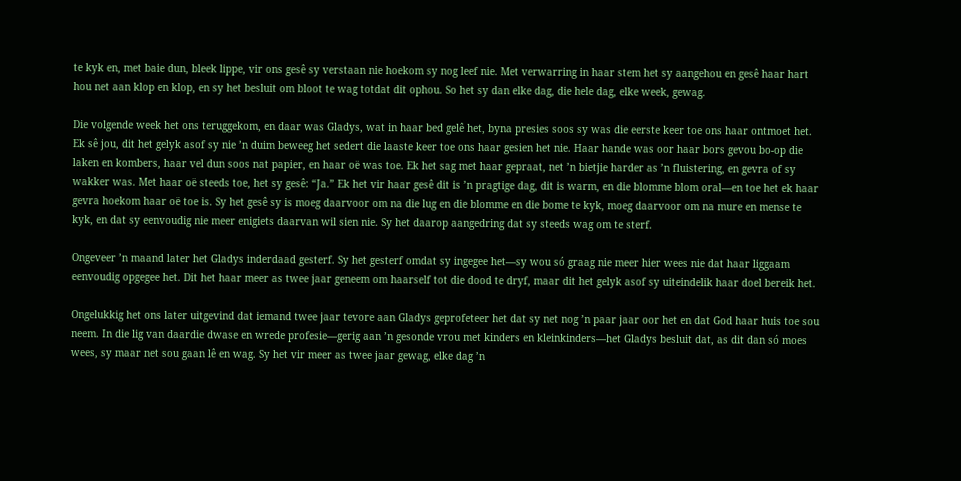te kyk en, met baie dun, bleek lippe, vir ons gesê sy verstaan nie hoekom sy nog leef nie. Met verwarring in haar stem het sy aangehou en gesê haar hart hou net aan klop en klop, en sy het besluit om bloot te wag totdat dit ophou. So het sy dan elke dag, die hele dag, elke week, gewag.

Die volgende week het ons teruggekom, en daar was Gladys, wat in haar bed gelê het, byna presies soos sy was die eerste keer toe ons haar ontmoet het. Ek sê jou, dit het gelyk asof sy nie ’n duim beweeg het sedert die laaste keer toe ons haar gesien het nie. Haar hande was oor haar bors gevou bo-op die laken en kombers, haar vel dun soos nat papier, en haar oë was toe. Ek het sag met haar gepraat, net ’n bietjie harder as ’n fluistering, en gevra of sy wakker was. Met haar oë steeds toe, het sy gesê: “Ja.” Ek het vir haar gesê dit is ’n pragtige dag, dit is warm, en die blomme blom oral—en toe het ek haar gevra hoekom haar oë toe is. Sy het gesê sy is moeg daarvoor om na die lug en die blomme en die bome te kyk, moeg daarvoor om na mure en mense te kyk, en dat sy eenvoudig nie meer enigiets daarvan wil sien nie. Sy het daarop aangedring dat sy steeds wag om te sterf.

Ongeveer ’n maand later het Gladys inderdaad gesterf. Sy het gesterf omdat sy ingegee het—sy wou só graag nie meer hier wees nie dat haar liggaam eenvoudig opgegee het. Dit het haar meer as twee jaar geneem om haarself tot die dood te dryf, maar dit het gelyk asof sy uiteindelik haar doel bereik het.

Ongelukkig het ons later uitgevind dat iemand twee jaar tevore aan Gladys geprofeteer het dat sy net nog ’n paar jaar oor het en dat God haar huis toe sou neem. In die lig van daardie dwase en wrede profesie—gerig aan ’n gesonde vrou met kinders en kleinkinders—het Gladys besluit dat, as dit dan só moes wees, sy maar net sou gaan lê en wag. Sy het vir meer as twee jaar gewag, elke dag ’n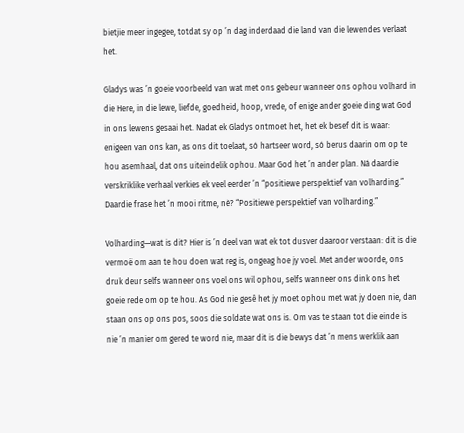bietjie meer ingegee, totdat sy op ’n dag inderdaad die land van die lewendes verlaat het.

Gladys was ’n goeie voorbeeld van wat met ons gebeur wanneer ons ophou volhard in die Here, in die lewe, liefde, goedheid, hoop, vrede, of enige ander goeie ding wat God in ons lewens gesaai het. Nadat ek Gladys ontmoet het, het ek besef dit is waar: enigeen van ons kan, as ons dit toelaat, só hartseer word, só berus daarin om op te hou asemhaal, dat ons uiteindelik ophou. Maar God het ’n ander plan. Ná daardie verskriklike verhaal verkies ek veel eerder ’n “positiewe perspektief van volharding.” Daardie frase het ’n mooi ritme, nè? “Positiewe perspektief van volharding.”

Volharding—wat is dit? Hier is ’n deel van wat ek tot dusver daaroor verstaan: dit is die vermoë om aan te hou doen wat reg is, ongeag hoe jy voel. Met ander woorde, ons druk deur selfs wanneer ons voel ons wil ophou, selfs wanneer ons dink ons het goeie rede om op te hou. As God nie gesê het jy moet ophou met wat jy doen nie, dan staan ons op ons pos, soos die soldate wat ons is. Om vas te staan tot die einde is nie ’n manier om gered te word nie, maar dit is die bewys dat ’n mens werklik aan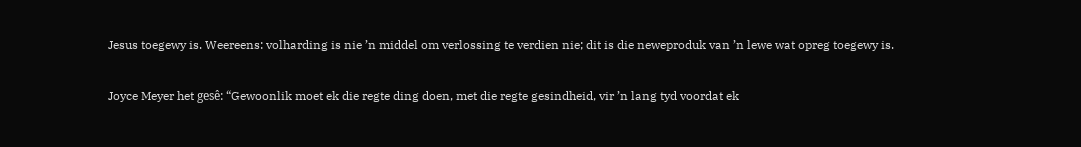Jesus toegewy is. Weereens: volharding is nie ’n middel om verlossing te verdien nie; dit is die neweproduk van ’n lewe wat opreg toegewy is.

Joyce Meyer het gesê: “Gewoonlik moet ek die regte ding doen, met die regte gesindheid, vir ’n lang tyd voordat ek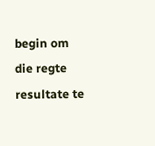begin om die regte resultate te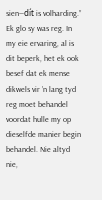sien—dít is volharding.” Ek glo sy was reg. In my eie ervaring, al is dit beperk, het ek ook besef dat ek mense dikwels vir ’n lang tyd reg moet behandel voordat hulle my op dieselfde manier begin behandel. Nie altyd nie,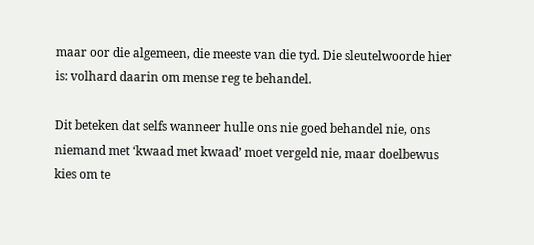maar oor die algemeen, die meeste van die tyd. Die sleutelwoorde hier is: volhard daarin om mense reg te behandel.

Dit beteken dat selfs wanneer hulle ons nie goed behandel nie, ons niemand met ‘kwaad met kwaad’ moet vergeld nie, maar doelbewus kies om te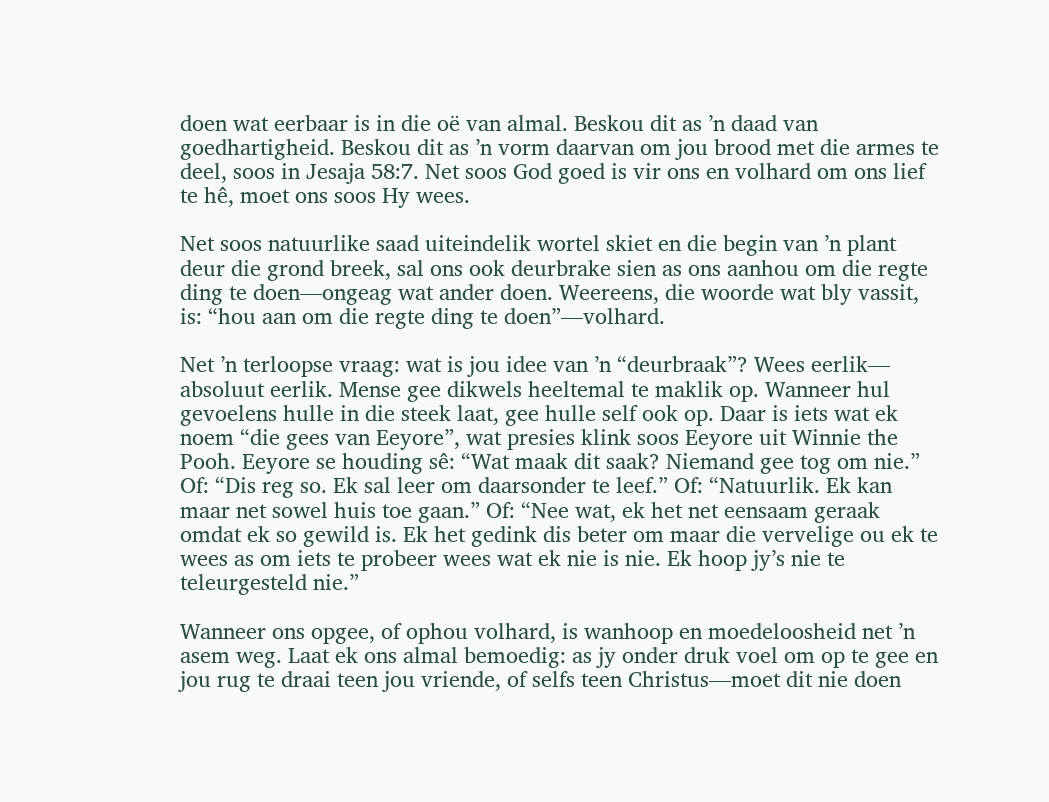doen wat eerbaar is in die oë van almal. Beskou dit as ’n daad van goedhartigheid. Beskou dit as ’n vorm daarvan om jou brood met die armes te deel, soos in Jesaja 58:7. Net soos God goed is vir ons en volhard om ons lief te hê, moet ons soos Hy wees.

Net soos natuurlike saad uiteindelik wortel skiet en die begin van ’n plant deur die grond breek, sal ons ook deurbrake sien as ons aanhou om die regte ding te doen—ongeag wat ander doen. Weereens, die woorde wat bly vassit, is: “hou aan om die regte ding te doen”—volhard.

Net ’n terloopse vraag: wat is jou idee van ’n “deurbraak”? Wees eerlik— absoluut eerlik. Mense gee dikwels heeltemal te maklik op. Wanneer hul gevoelens hulle in die steek laat, gee hulle self ook op. Daar is iets wat ek noem “die gees van Eeyore”, wat presies klink soos Eeyore uit Winnie the Pooh. Eeyore se houding sê: “Wat maak dit saak? Niemand gee tog om nie.” Of: “Dis reg so. Ek sal leer om daarsonder te leef.” Of: “Natuurlik. Ek kan maar net sowel huis toe gaan.” Of: “Nee wat, ek het net eensaam geraak omdat ek so gewild is. Ek het gedink dis beter om maar die vervelige ou ek te wees as om iets te probeer wees wat ek nie is nie. Ek hoop jy’s nie te teleurgesteld nie.”

Wanneer ons opgee, of ophou volhard, is wanhoop en moedeloosheid net ’n asem weg. Laat ek ons almal bemoedig: as jy onder druk voel om op te gee en jou rug te draai teen jou vriende, of selfs teen Christus—moet dit nie doen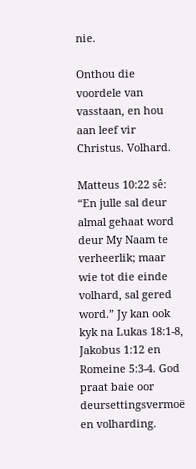nie.

Onthou die voordele van vasstaan, en hou aan leef vir Christus. Volhard.

Matteus 10:22 sê: “En julle sal deur almal gehaat word deur My Naam te verheerlik; maar wie tot die einde volhard, sal gered word.” Jy kan ook kyk na Lukas 18:1-8, Jakobus 1:12 en Romeine 5:3-4. God praat baie oor deursettingsvermoë en volharding.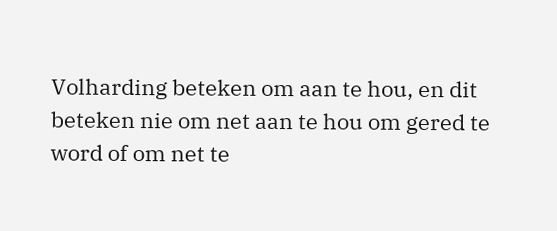Volharding beteken om aan te hou, en dit beteken nie om net aan te hou om gered te word of om net te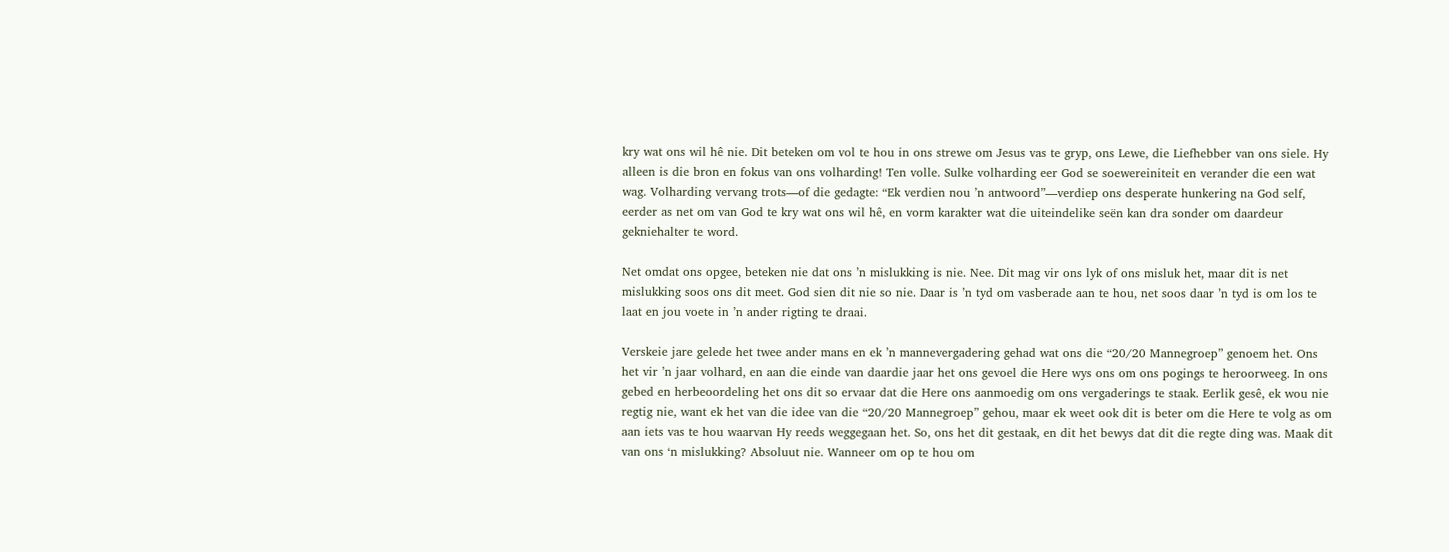kry wat ons wil hê nie. Dit beteken om vol te hou in ons strewe om Jesus vas te gryp, ons Lewe, die Liefhebber van ons siele. Hy alleen is die bron en fokus van ons volharding! Ten volle. Sulke volharding eer God se soewereiniteit en verander die een wat wag. Volharding vervang trots—of die gedagte: “Ek verdien nou ’n antwoord”—verdiep ons desperate hunkering na God self, eerder as net om van God te kry wat ons wil hê, en vorm karakter wat die uiteindelike seën kan dra sonder om daardeur gekniehalter te word.

Net omdat ons opgee, beteken nie dat ons ’n mislukking is nie. Nee. Dit mag vir ons lyk of ons misluk het, maar dit is net mislukking soos ons dit meet. God sien dit nie so nie. Daar is ’n tyd om vasberade aan te hou, net soos daar ’n tyd is om los te laat en jou voete in ’n ander rigting te draai.

Verskeie jare gelede het twee ander mans en ek ’n mannevergadering gehad wat ons die “20/20 Mannegroep” genoem het. Ons het vir ’n jaar volhard, en aan die einde van daardie jaar het ons gevoel die Here wys ons om ons pogings te heroorweeg. In ons gebed en herbeoordeling het ons dit so ervaar dat die Here ons aanmoedig om ons vergaderings te staak. Eerlik gesê, ek wou nie regtig nie, want ek het van die idee van die “20/20 Mannegroep” gehou, maar ek weet ook dit is beter om die Here te volg as om aan iets vas te hou waarvan Hy reeds weggegaan het. So, ons het dit gestaak, en dit het bewys dat dit die regte ding was. Maak dit van ons ‘n mislukking? Absoluut nie. Wanneer om op te hou om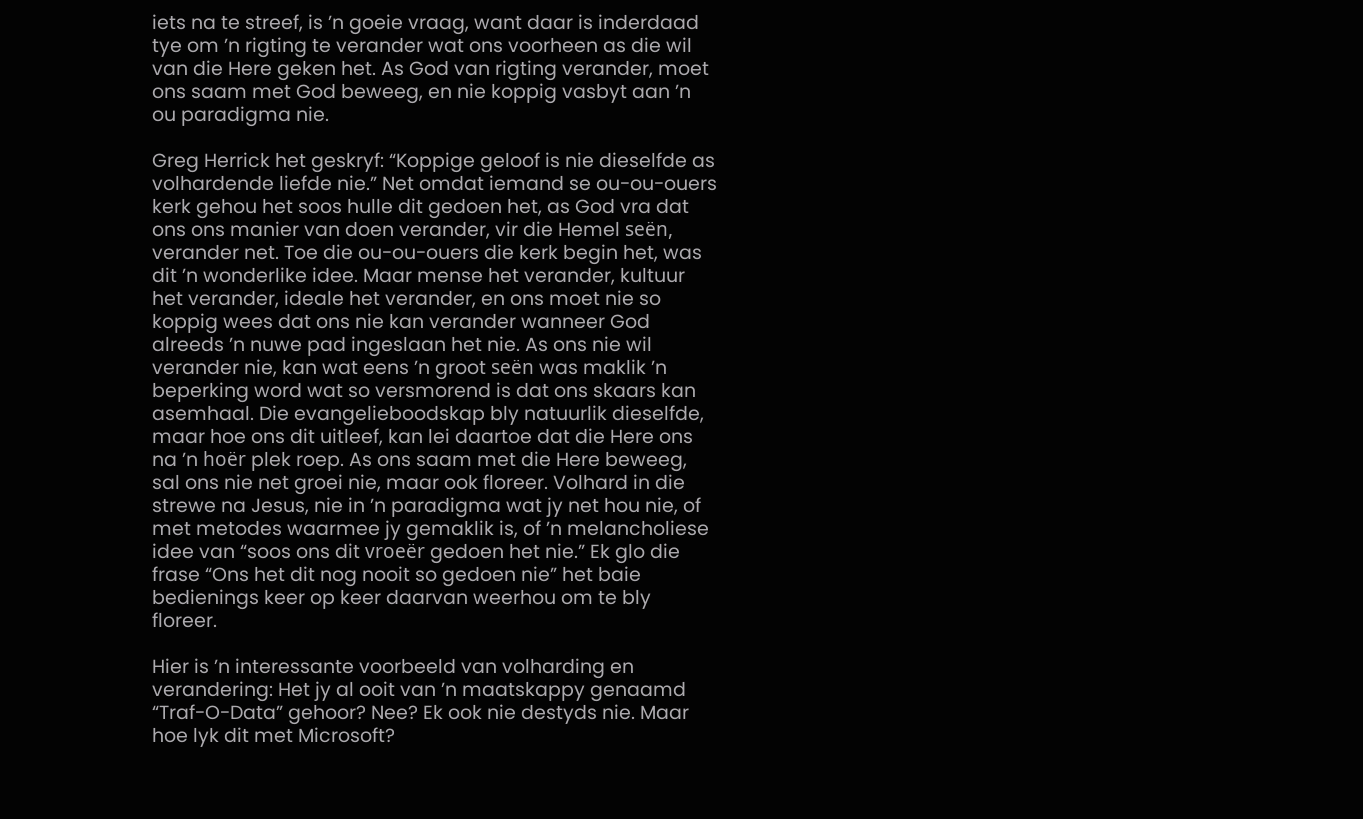iets na te streef, is ’n goeie vraag, want daar is inderdaad tye om ’n rigting te verander wat ons voorheen as die wil van die Here geken het. As God van rigting verander, moet ons saam met God beweeg, en nie koppig vasbyt aan ’n ou paradigma nie.

Greg Herrick het geskryf: “Koppige geloof is nie dieselfde as volhardende liefde nie.” Net omdat iemand se ou-ou-ouers kerk gehou het soos hulle dit gedoen het, as God vra dat ons ons manier van doen verander, vir die Hemel seën, verander net. Toe die ou-ou-ouers die kerk begin het, was dit ’n wonderlike idee. Maar mense het verander, kultuur het verander, ideale het verander, en ons moet nie so koppig wees dat ons nie kan verander wanneer God alreeds ’n nuwe pad ingeslaan het nie. As ons nie wil verander nie, kan wat eens ’n groot seën was maklik ’n beperking word wat so versmorend is dat ons skaars kan asemhaal. Die evangelieboodskap bly natuurlik dieselfde, maar hoe ons dit uitleef, kan lei daartoe dat die Here ons na ’n hoër plek roep. As ons saam met die Here beweeg, sal ons nie net groei nie, maar ook floreer. Volhard in die strewe na Jesus, nie in ’n paradigma wat jy net hou nie, of met metodes waarmee jy gemaklik is, of ’n melancholiese idee van “soos ons dit vroeër gedoen het nie.” Ek glo die frase “Ons het dit nog nooit so gedoen nie” het baie bedienings keer op keer daarvan weerhou om te bly floreer.

Hier is ’n interessante voorbeeld van volharding en verandering: Het jy al ooit van ’n maatskappy genaamd “Traf-O-Data” gehoor? Nee? Ek ook nie destyds nie. Maar hoe lyk dit met Microsoft?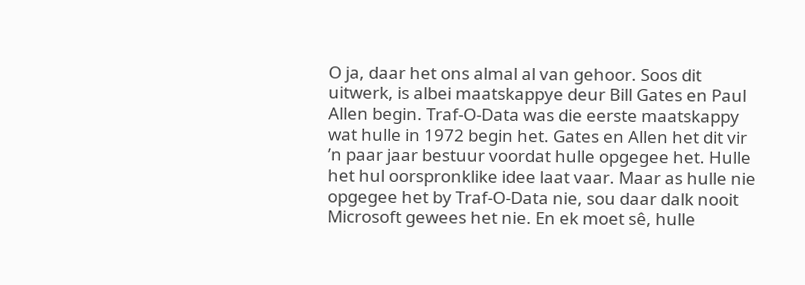O ja, daar het ons almal al van gehoor. Soos dit uitwerk, is albei maatskappye deur Bill Gates en Paul Allen begin. Traf-O-Data was die eerste maatskappy wat hulle in 1972 begin het. Gates en Allen het dit vir ’n paar jaar bestuur voordat hulle opgegee het. Hulle het hul oorspronklike idee laat vaar. Maar as hulle nie opgegee het by Traf-O-Data nie, sou daar dalk nooit Microsoft gewees het nie. En ek moet sê, hulle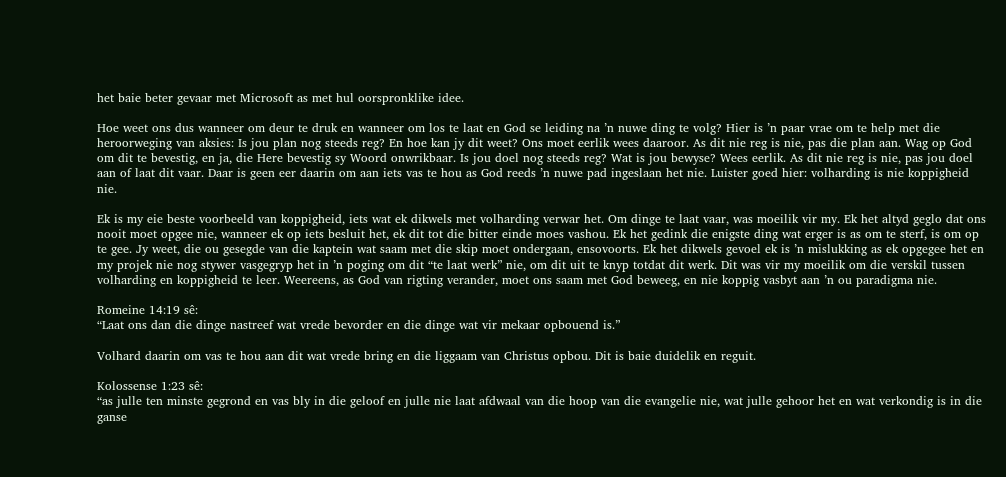het baie beter gevaar met Microsoft as met hul oorspronklike idee.

Hoe weet ons dus wanneer om deur te druk en wanneer om los te laat en God se leiding na ’n nuwe ding te volg? Hier is ’n paar vrae om te help met die heroorweging van aksies: Is jou plan nog steeds reg? En hoe kan jy dit weet? Ons moet eerlik wees daaroor. As dit nie reg is nie, pas die plan aan. Wag op God om dit te bevestig, en ja, die Here bevestig sy Woord onwrikbaar. Is jou doel nog steeds reg? Wat is jou bewyse? Wees eerlik. As dit nie reg is nie, pas jou doel aan of laat dit vaar. Daar is geen eer daarin om aan iets vas te hou as God reeds ’n nuwe pad ingeslaan het nie. Luister goed hier: volharding is nie koppigheid nie.

Ek is my eie beste voorbeeld van koppigheid, iets wat ek dikwels met volharding verwar het. Om dinge te laat vaar, was moeilik vir my. Ek het altyd geglo dat ons nooit moet opgee nie, wanneer ek op iets besluit het, ek dit tot die bitter einde moes vashou. Ek het gedink die enigste ding wat erger is as om te sterf, is om op te gee. Jy weet, die ou gesegde van die kaptein wat saam met die skip moet ondergaan, ensovoorts. Ek het dikwels gevoel ek is ’n mislukking as ek opgegee het en my projek nie nog stywer vasgegryp het in ’n poging om dit “te laat werk” nie, om dit uit te knyp totdat dit werk. Dit was vir my moeilik om die verskil tussen volharding en koppigheid te leer. Weereens, as God van rigting verander, moet ons saam met God beweeg, en nie koppig vasbyt aan ’n ou paradigma nie.

Romeine 14:19 sê:
“Laat ons dan die dinge nastreef wat vrede bevorder en die dinge wat vir mekaar opbouend is.”

Volhard daarin om vas te hou aan dit wat vrede bring en die liggaam van Christus opbou. Dit is baie duidelik en reguit.

Kolossense 1:23 sê:
“as julle ten minste gegrond en vas bly in die geloof en julle nie laat afdwaal van die hoop van die evangelie nie, wat julle gehoor het en wat verkondig is in die ganse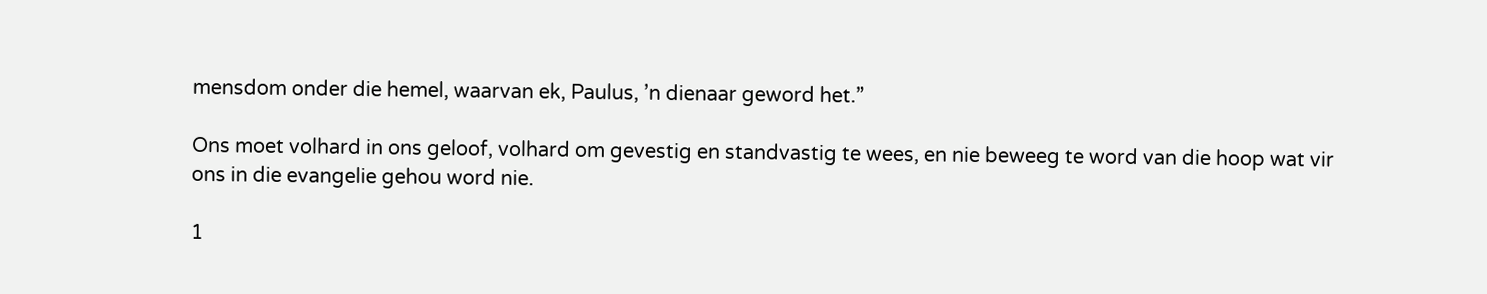mensdom onder die hemel, waarvan ek, Paulus, ’n dienaar geword het.”

Ons moet volhard in ons geloof, volhard om gevestig en standvastig te wees, en nie beweeg te word van die hoop wat vir ons in die evangelie gehou word nie.

1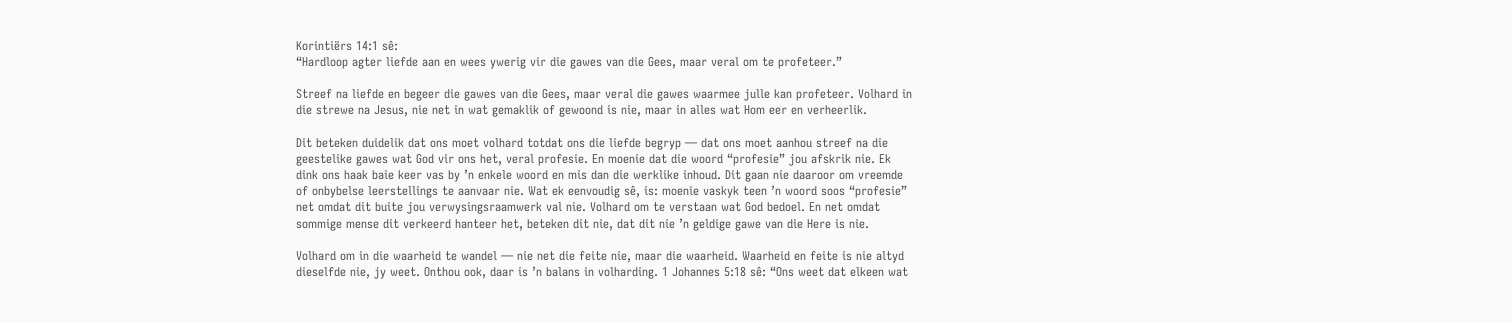Korintiërs 14:1 sê:
“Hardloop agter liefde aan en wees ywerig vir die gawes van die Gees, maar veral om te profeteer.”

Streef na liefde en begeer die gawes van die Gees, maar veral die gawes waarmee julle kan profeteer. Volhard in die strewe na Jesus, nie net in wat gemaklik of gewoond is nie, maar in alles wat Hom eer en verheerlik.

Dit beteken duidelik dat ons moet volhard totdat ons die liefde begryp — dat ons moet aanhou streef na die geestelike gawes wat God vir ons het, veral profesie. En moenie dat die woord “profesie” jou afskrik nie. Ek dink ons haak baie keer vas by ’n enkele woord en mis dan die werklike inhoud. Dit gaan nie daaroor om vreemde of onbybelse leerstellings te aanvaar nie. Wat ek eenvoudig sê, is: moenie vaskyk teen ’n woord soos “profesie” net omdat dit buite jou verwysingsraamwerk val nie. Volhard om te verstaan wat God bedoel. En net omdat sommige mense dit verkeerd hanteer het, beteken dit nie, dat dit nie ’n geldige gawe van die Here is nie.

Volhard om in die waarheid te wandel — nie net die feite nie, maar die waarheid. Waarheid en feite is nie altyd dieselfde nie, jy weet. Onthou ook, daar is ’n balans in volharding. 1 Johannes 5:18 sê: “Ons weet dat elkeen wat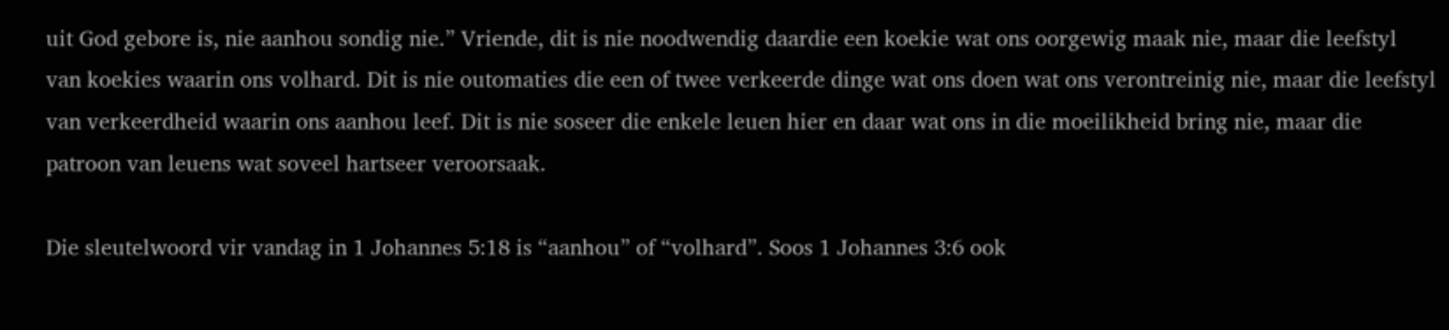uit God gebore is, nie aanhou sondig nie.” Vriende, dit is nie noodwendig daardie een koekie wat ons oorgewig maak nie, maar die leefstyl van koekies waarin ons volhard. Dit is nie outomaties die een of twee verkeerde dinge wat ons doen wat ons verontreinig nie, maar die leefstyl van verkeerdheid waarin ons aanhou leef. Dit is nie soseer die enkele leuen hier en daar wat ons in die moeilikheid bring nie, maar die patroon van leuens wat soveel hartseer veroorsaak.

Die sleutelwoord vir vandag in 1 Johannes 5:18 is “aanhou” of “volhard”. Soos 1 Johannes 3:6 ook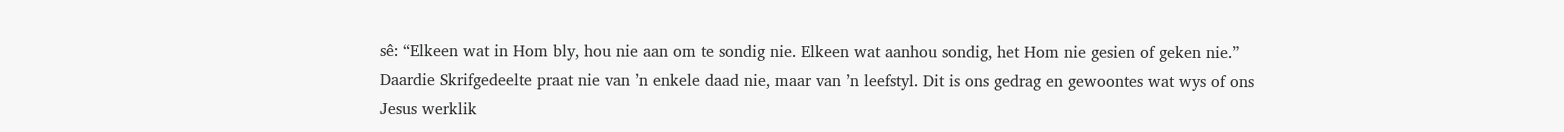sê: “Elkeen wat in Hom bly, hou nie aan om te sondig nie. Elkeen wat aanhou sondig, het Hom nie gesien of geken nie.” Daardie Skrifgedeelte praat nie van ’n enkele daad nie, maar van ’n leefstyl. Dit is ons gedrag en gewoontes wat wys of ons Jesus werklik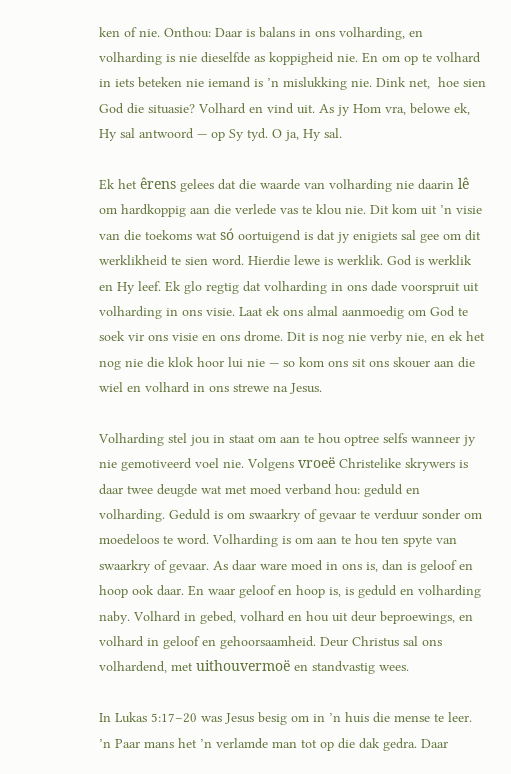ken of nie. Onthou: Daar is balans in ons volharding, en volharding is nie dieselfde as koppigheid nie. En om op te volhard in iets beteken nie iemand is ’n mislukking nie. Dink net,  hoe sien God die situasie? Volhard en vind uit. As jy Hom vra, belowe ek, Hy sal antwoord — op Sy tyd. O ja, Hy sal.

Ek het êrens gelees dat die waarde van volharding nie daarin lê om hardkoppig aan die verlede vas te klou nie. Dit kom uit ’n visie van die toekoms wat só oortuigend is dat jy enigiets sal gee om dit werklikheid te sien word. Hierdie lewe is werklik. God is werklik en Hy leef. Ek glo regtig dat volharding in ons dade voorspruit uit volharding in ons visie. Laat ek ons almal aanmoedig om God te soek vir ons visie en ons drome. Dit is nog nie verby nie, en ek het nog nie die klok hoor lui nie — so kom ons sit ons skouer aan die wiel en volhard in ons strewe na Jesus.

Volharding stel jou in staat om aan te hou optree selfs wanneer jy nie gemotiveerd voel nie. Volgens vroeë Christelike skrywers is daar twee deugde wat met moed verband hou: geduld en volharding. Geduld is om swaarkry of gevaar te verduur sonder om moedeloos te word. Volharding is om aan te hou ten spyte van swaarkry of gevaar. As daar ware moed in ons is, dan is geloof en hoop ook daar. En waar geloof en hoop is, is geduld en volharding naby. Volhard in gebed, volhard en hou uit deur beproewings, en volhard in geloof en gehoorsaamheid. Deur Christus sal ons volhardend, met uithouvermoë en standvastig wees.

In Lukas 5:17–20 was Jesus besig om in ’n huis die mense te leer. ’n Paar mans het ’n verlamde man tot op die dak gedra. Daar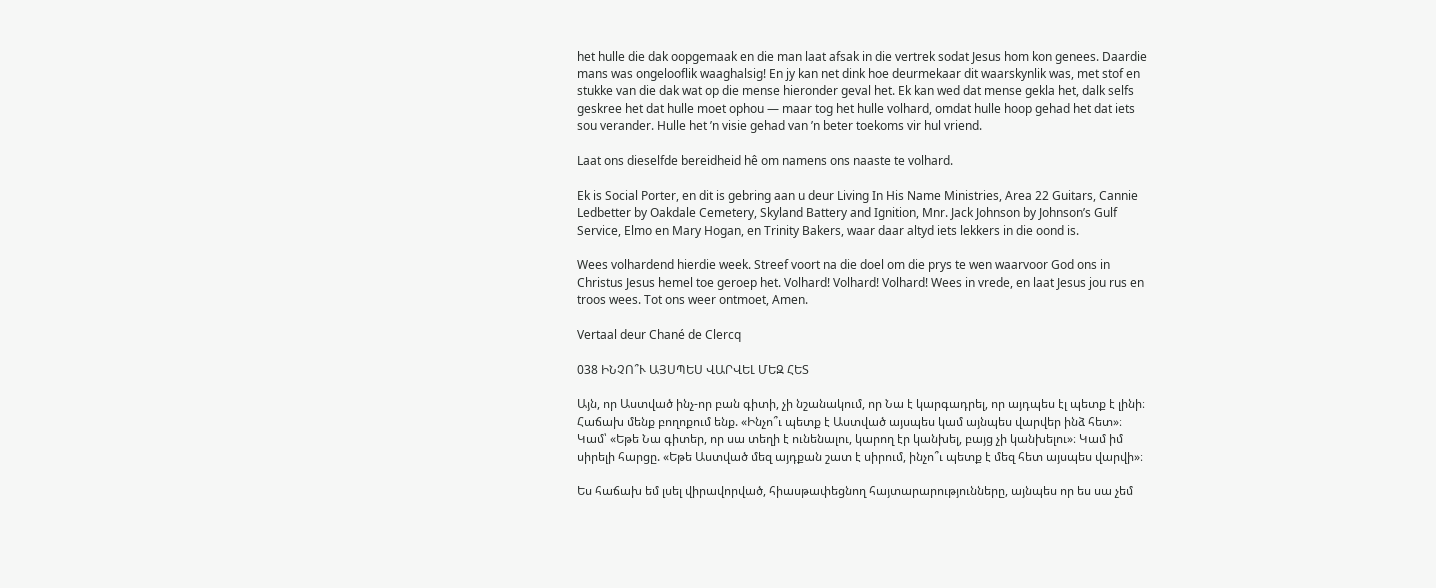het hulle die dak oopgemaak en die man laat afsak in die vertrek sodat Jesus hom kon genees. Daardie mans was ongelooflik waaghalsig! En jy kan net dink hoe deurmekaar dit waarskynlik was, met stof en stukke van die dak wat op die mense hieronder geval het. Ek kan wed dat mense gekla het, dalk selfs geskree het dat hulle moet ophou — maar tog het hulle volhard, omdat hulle hoop gehad het dat iets sou verander. Hulle het ’n visie gehad van ’n beter toekoms vir hul vriend.

Laat ons dieselfde bereidheid hê om namens ons naaste te volhard.

Ek is Social Porter, en dit is gebring aan u deur Living In His Name Ministries, Area 22 Guitars, Cannie Ledbetter by Oakdale Cemetery, Skyland Battery and Ignition, Mnr. Jack Johnson by Johnson’s Gulf Service, Elmo en Mary Hogan, en Trinity Bakers, waar daar altyd iets lekkers in die oond is.

Wees volhardend hierdie week. Streef voort na die doel om die prys te wen waarvoor God ons in Christus Jesus hemel toe geroep het. Volhard! Volhard! Volhard! Wees in vrede, en laat Jesus jou rus en troos wees. Tot ons weer ontmoet, Amen.

Vertaal deur Chané de Clercq

038 ԻՆՉՈ՞Ւ ԱՅՍՊԵՍ ՎԱՐՎԵԼ ՄԵԶ ՀԵՏ

Այն, որ Աստված ինչ-որ բան գիտի, չի նշանակում, որ Նա է կարգադրել, որ այդպես էլ պետք է լինի։ Հաճախ մենք բողոքում ենք. «Ինչո՞ւ պետք է Աստված այսպես կամ այնպես վարվեր ինձ հետ»։ Կամ՝ «Եթե Նա գիտեր, որ սա տեղի է ունենալու, կարող էր կանխել, բայց չի կանխելու»։ Կամ իմ սիրելի հարցը. «Եթե Աստված մեզ այդքան շատ է սիրում, ինչո՞ւ պետք է մեզ հետ այսպես վարվի»։

Ես հաճախ եմ լսել վիրավորված, հիասթափեցնող հայտարարությունները, այնպես որ ես սա չեմ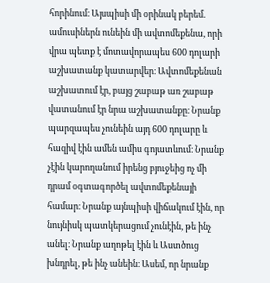հորինում։ Այսպիսի մի օրինակ բերեմ. ամուսիներն ունեին մի ավտոմեքենա, որի վրա պետք է մոտավորապես 600 դոլարի աշխատանք կատարվեր։ Ավտոմեքենան աշխատում էր, բայց շաբաթ առ շաբաթ վատանում էր նրա աշխատանքը։ Նրանք պարզապես չունեին այդ 600 դոլարը և հազիվ էին ամեն ամիս գոյատևում։ Նրանք չէին կարողանում իրենց բյուջեից ոչ մի դրամ օգտագործել ավտոմեքենայի համար։ Նրանք այնպիսի վիճակում էին, որ նույնիսկ պատկերացում չունէին, թե ինչ անել։ Նրանք աղոթել էին և Աստծուց խնդրել, թե ինչ անեին։ Ասեմ, որ նրանք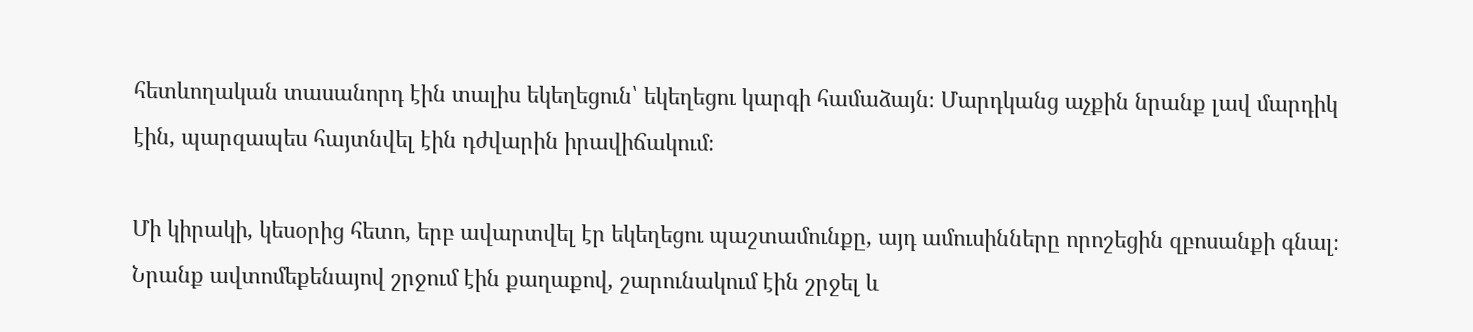հետևողական տասանորդ էին տալիս եկեղեցուն՝ եկեղեցու կարգի համաձայն։ Մարդկանց աչքին նրանք լավ մարդիկ էին, պարզապես հայտնվել էին դժվարին իրավիճակում։

Մի կիրակի, կեսօրից հետո, երբ ավարտվել էր եկեղեցու պաշտամունքը, այդ ամուսինները որոշեցին զբոսանքի գնալ։ Նրանք ավտոմեքենայով շրջում էին քաղաքով, շարունակում էին շրջել և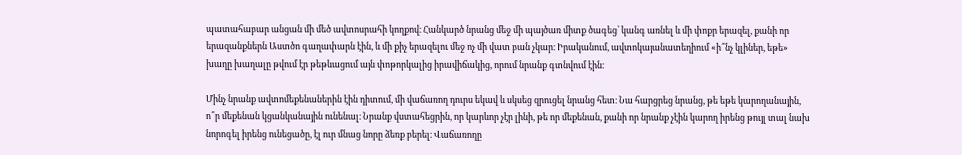պատահաբար անցան մի մեծ ավտոսրահի կողքով։ Հանկարծ նրանց մեջ մի պայծառ միտք ծագեց՝ կանգ առնել և մի փոքր երազել, քանի որ երազանքներն Աստծո գաղափարն էին, և մի քիչ երազելու մեջ ոչ մի վատ բան չկար։ Իրականում, ավտոկայանատեղիում «ի՞նչ կլիներ, եթե» խաղը խաղալը թվում էր թեթևացում այն փոթորկալից իրավիճակից, որում նրանք գտնվում էին։

Մինչ նրանք ավտոմեքենաներին էին դիտում, մի վաճառող դուրս եկավ և սկսեց զրուցել նրանց հետ։ Նա հարցրեց նրանց, թե եթե կարողանային, ո՞ր մեքենան կցանկանային ունենալ։ Նրանք վստահեցրին, որ կարևոր չէր լինի, թե որ մեքենան, քանի որ նրանք չէին կարող իրենց թույլ տալ նախ նորոգել իրենց ունեցածը, էլ ուր մնաց նորը ձեռք բերել։ Վաճառողը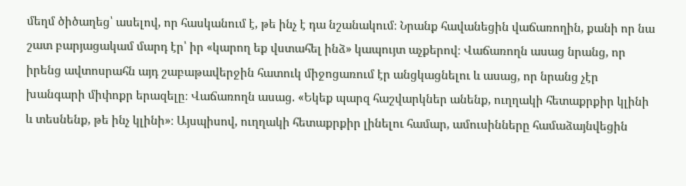մեղմ ծիծաղեց՝ ասելով, որ հասկանում է, թե ինչ է դա նշանակում։ Նրանք հավանեցին վաճառողին, քանի որ նա շատ բարյացակամ մարդ էր՝ իր «կարող եք վստահել ինձ» կապույտ աչքերով։ Վաճառողն ասաց նրանց, որ իրենց ավտոսրահն այդ շաբաթավերջին հատուկ միջոցառում էր անցկացնելու և ասաց, որ նրանց չէր խանգարի միփոքր երազելը։ Վաճառողն ասաց. «Եկեք պարզ հաշվարկներ անենք, ուղղակի հետաքրքիր կլինի և տեսնենք, թե ինչ կլինի»։ Այսպիսով, ուղղակի հետաքրքիր լինելու համար, ամուսինները համաձայնվեցին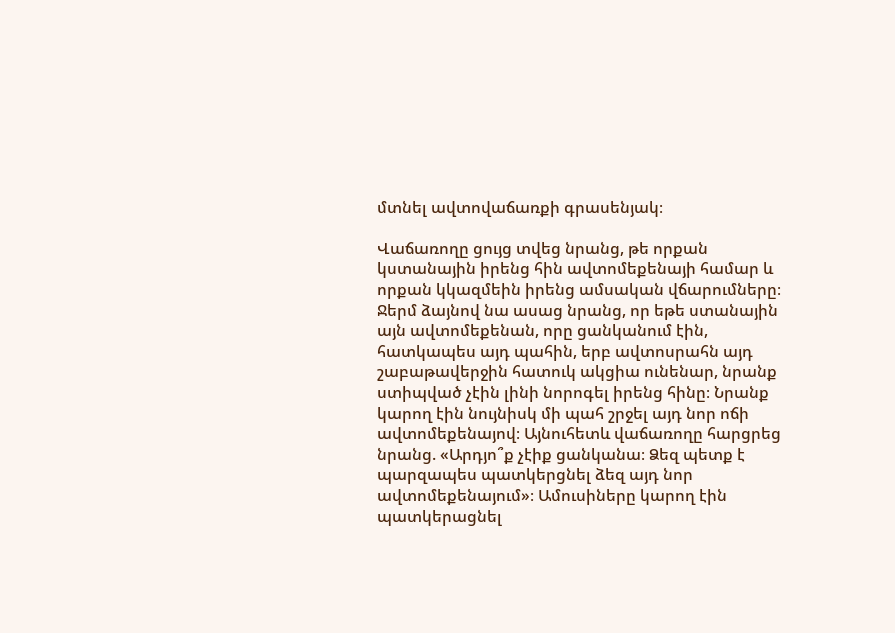մտնել ավտովաճառքի գրասենյակ։

Վաճառողը ցույց տվեց նրանց, թե որքան կստանային իրենց հին ավտոմեքենայի համար և որքան կկազմեին իրենց ամսական վճարումները։ Ջերմ ձայնով նա ասաց նրանց, որ եթե ստանային այն ավտոմեքենան, որը ցանկանում էին, հատկապես այդ պահին, երբ ավտոսրահն այդ շաբաթավերջին հատուկ ակցիա ունենար, նրանք ստիպված չէին լինի նորոգել իրենց հինը։ Նրանք կարող էին նույնիսկ մի պահ շրջել այդ նոր ոճի ավտոմեքենայով։ Այնուհետև վաճառողը հարցրեց նրանց. «Արդյո՞ք չէիք ցանկանա։ Ձեզ պետք է պարզապես պատկերցնել ձեզ այդ նոր ավտոմեքենայում»։ Ամուսիները կարող էին պատկերացնել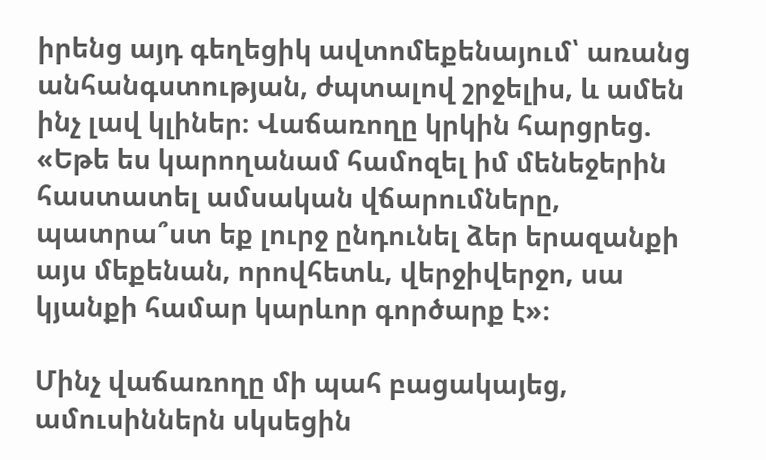իրենց այդ գեղեցիկ ավտոմեքենայում՝ առանց անհանգստության, ժպտալով շրջելիս, և ամեն ինչ լավ կլիներ։ Վաճառողը կրկին հարցրեց. «Եթե ես կարողանամ համոզել իմ մենեջերին հաստատել ամսական վճարումները, պատրա՞ստ եք լուրջ ընդունել ձեր երազանքի այս մեքենան, որովհետև, վերջիվերջո, սա կյանքի համար կարևոր գործարք է»։

Մինչ վաճառողը մի պահ բացակայեց, ամուսիններն սկսեցին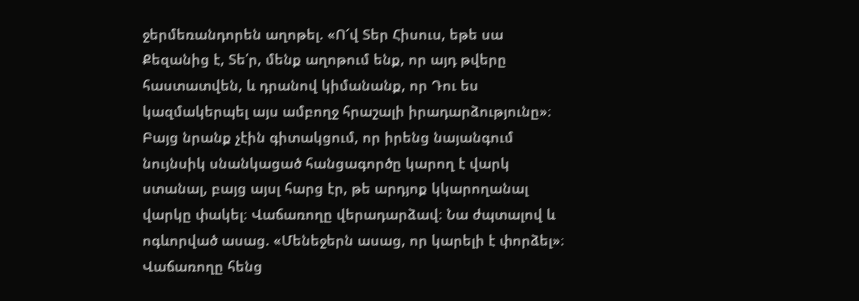ջերմեռանդորեն աղոթել. «Ո՜վ Տեր Հիսուս, եթե սա Քեզանից է, Տե՛ր, մենք աղոթում ենք, որ այդ թվերը հաստատվեն, և դրանով կիմանանք, որ Դու ես կազմակերպել այս ամբողջ հրաշալի իրադարձությունը»։ Բայց նրանք չէին գիտակցում, որ իրենց նայանգում նույնսիկ սնանկացած հանցագործը կարող է վարկ ստանալ, բայց այսլ հարց էր, թե արդյոք կկարողանալ վարկը փակել։ Վաճառողը վերադարձավ։ Նա ժպտալով և ոգևորված ասաց. «Մենեջերն ասաց, որ կարելի է փորձել»։ Վաճառողը հենց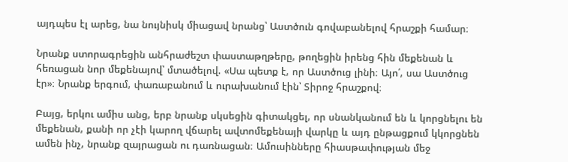այդպես էլ արեց, նա նույնիսկ միացավ նրանց՝ Աստծուն գովաբանելով հրաշքի համար։

Նրանք ստորագրեցին անհրաժեշտ փաստաթղթերը, թողեցին իրենց հին մեքենան և հեռացան նոր մեքենայով՝ մտածելով. «Սա պետք է, որ Աստծուց լինի։ Այո՛, սա Աստծուց էր»։ Նրանք երգում, փառաբանում և ուրախանում էին՝ Տիրոջ հրաշքով։

Բայց, երկու ամիս անց, երբ նրանք սկսեցին գիտակցել, որ սնանկանում են և կորցնելու են մեքենան, քանի որ չէի կարող վճարել ավտոմեքենայի վարկը և այդ ընթացքում կկորցնեն ամեն ինչ, նրանք զայրացան ու դառնացան։ Ամուսինները հիասթափության մեջ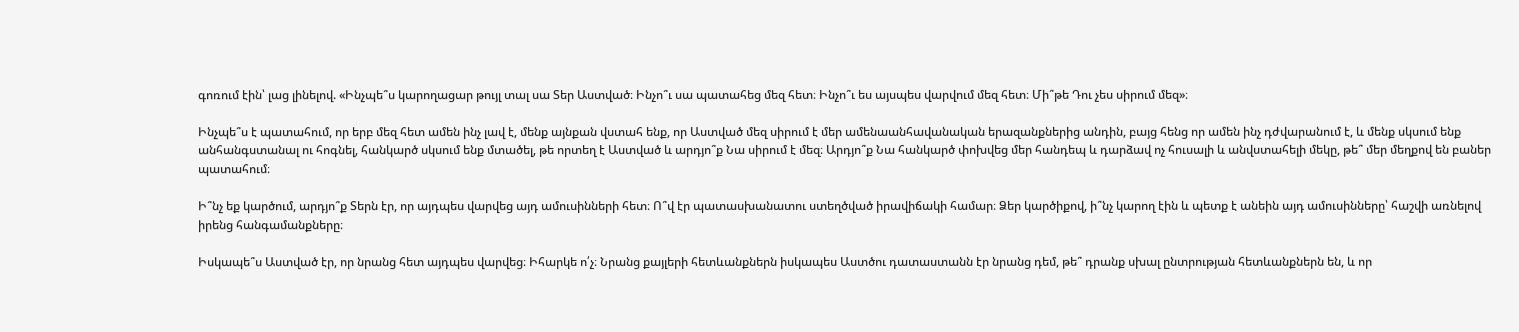գոռում էին՝ լաց լինելով. «Ինչպե՞ս կարողացար թույլ տալ սա Տեր Աստված։ Ինչո՞ւ սա պատահեց մեզ հետ։ Ինչո՞ւ ես այսպես վարվում մեզ հետ։ Մի՞թե Դու չես սիրում մեզ»։

Ինչպե՞ս է պատահում, որ երբ մեզ հետ ամեն ինչ լավ է, մենք այնքան վստահ ենք, որ Աստված մեզ սիրում է մեր ամենաանհավանական երազանքներից անդին, բայց հենց որ ամեն ինչ դժվարանում է, և մենք սկսում ենք անհանգստանալ ու հոգնել, հանկարծ սկսում ենք մտածել, թե որտեղ է Աստված և արդյո՞ք Նա սիրում է մեզ։ Արդյո՞ք Նա հանկարծ փոխվեց մեր հանդեպ և դարձավ ոչ հուսալի և անվստահելի մեկը, թե՞ մեր մեղքով են բաներ պատահում։

Ի՞նչ եք կարծում, արդյո՞ք Տերն էր, որ այդպես վարվեց այդ ամուսինների հետ։ Ո՞վ էր պատասխանատու ստեղծված իրավիճակի համար։ Ձեր կարծիքով, ի՞նչ կարող էին և պետք է անեին այդ ամուսինները՝ հաշվի առնելով իրենց հանգամանքները։

Իսկապե՞ս Աստված էր, որ նրանց հետ այդպես վարվեց։ Իհարկե ո՛չ։ Նրանց քայլերի հետևանքներն իսկապես Աստծու դատաստանն էր նրանց դեմ, թե՞ դրանք սխալ ընտրության հետևանքներն են, և որ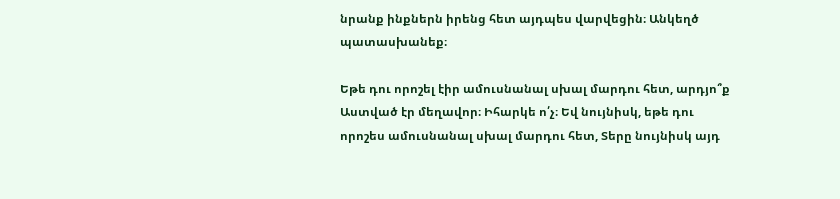նրանք ինքներն իրենց հետ այդպես վարվեցին։ Անկեղծ պատասխանեք։

Եթե դու որոշել էիր ամուսնանալ սխալ մարդու հետ, արդյո՞ք Աստված էր մեղավոր։ Իհարկե ո՛չ։ Եվ նույնիսկ, եթե դու որոշես ամուսնանալ սխալ մարդու հետ, Տերը նույնիսկ այդ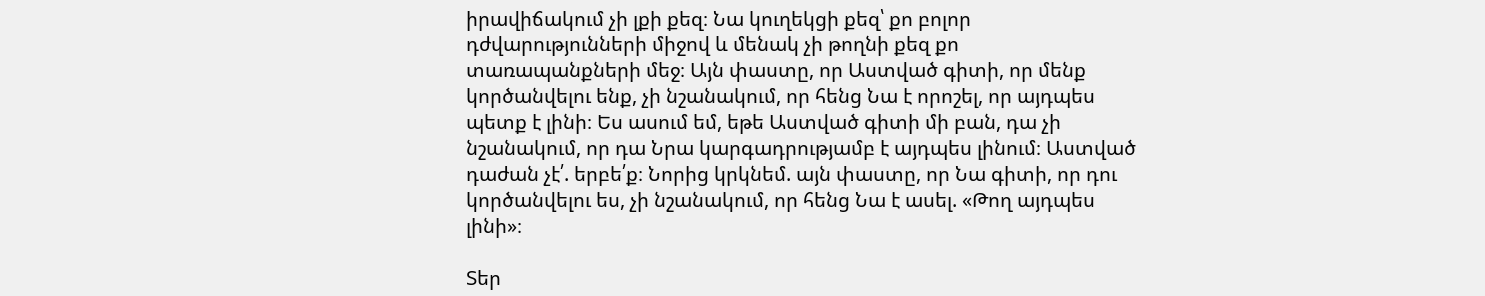իրավիճակում չի լքի քեզ։ Նա կուղեկցի քեզ՝ քո բոլոր դժվարությունների միջով և մենակ չի թողնի քեզ քո տառապանքների մեջ։ Այն փաստը, որ Աստված գիտի, որ մենք կործանվելու ենք, չի նշանակում, որ հենց Նա է որոշել, որ այդպես պետք է լինի։ Ես ասում եմ, եթե Աստված գիտի մի բան, դա չի նշանակում, որ դա Նրա կարգադրությամբ է այդպես լինում։ Աստված դաժան չէ՛. երբե՛ք։ Նորից կրկնեմ. այն փաստը, որ Նա գիտի, որ դու կործանվելու ես, չի նշանակում, որ հենց Նա է ասել. «Թող այդպես լինի»։

Տեր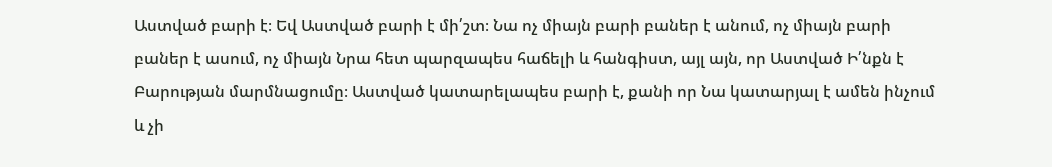Աստված բարի է։ Եվ Աստված բարի է մի՛շտ։ Նա ոչ միայն բարի բաներ է անում, ոչ միայն բարի բաներ է ասում, ոչ միայն Նրա հետ պարզապես հաճելի և հանգիստ, այլ այն, որ Աստված Ի՛նքն է Բարության մարմնացումը։ Աստված կատարելապես բարի է, քանի որ Նա կատարյալ է ամեն ինչում և չի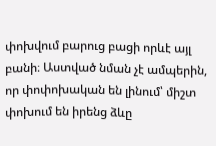փոխվում բարուց բացի որևէ այլ բանի։ Աստված նման չէ ամպերին, որ փոփոխական են լինում՝ միշտ փոխում են իրենց ձևը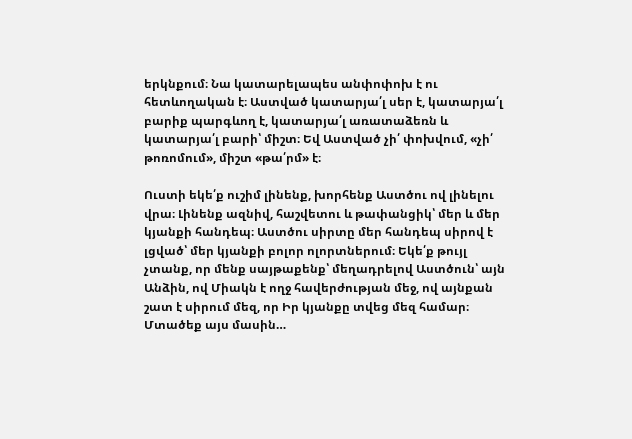երկնքում։ Նա կատարելապես անփոփոխ է ու հետևողական է։ Աստված կատարյա՛լ սեր է, կատարյա՛լ բարիք պարգևող է, կատարյա՛լ առատաձեռն և կատարյա՛լ բարի՝ միշտ։ Եվ Աստված չի՛ փոխվում, «չի՛ թոռոմում», միշտ «թա՛րմ» է։

Ուստի եկե՛ք ուշիմ լինենք, խորհենք Աստծու ով լինելու վրա։ Լինենք ազնիվ, հաշվետու և թափանցիկ՝ մեր և մեր կյանքի հանդեպ։ Աստծու սիրտը մեր հանդեպ սիրով է լցված՝ մեր կյանքի բոլոր ոլորտներում։ Եկե՛ք թույլ չտանք, որ մենք սայթաքենք՝ մեղադրելով Աստծուն՝ այն Անձին, ով Միակն է ողջ հավերժության մեջ, ով այնքան շատ է սիրում մեզ, որ Իր կյանքը տվեց մեզ համար։ Մտածեք այս մասին…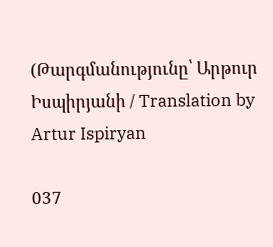(Թարգմանությունը՝ Արթուր Իսպիրյանի / Translation by Artur Ispiryan

037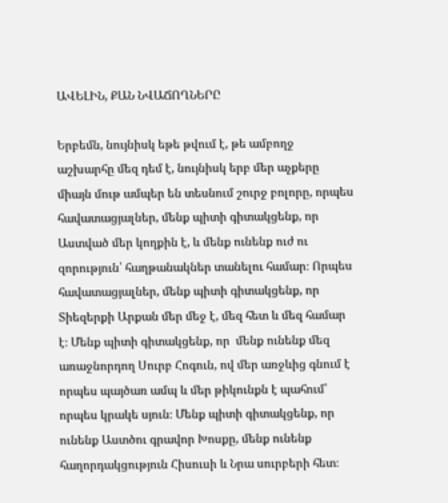ԱՎԵԼԻՆ, ՔԱՆ ՆՎԱՃՈՂՆԵՐԸ

Երբեմն, նույնիսկ եթե թվում է, թե ամբողջ աշխարհը մեզ դեմ է, նույնիսկ երբ մեր աչքերը միայն մութ ամպեր են տեսնում շուրջ բոլորը, որպես հավատացյալներ, մենք պիտի գիտակցենք, որ Աստված մեր կողքին է, և մենք ունենք ուժ ու զորություն՝ հաղթանակներ տանելու համար։ Որպես հավատացյալներ, մենք պիտի գիտակցենք, որ Տիեզերքի Արքան մեր մեջ է, մեզ հետ և մեզ համար է։ Մենք պիտի գիտակցենք, որ  մենք ունենք մեզ առաջնորդող Սուրբ Հոգուն, ով մեր առջևից գնում է որպես պայծառ ամպ և մեր թիկունքն է պահում՝ որպես կրակե սյուն։ Մենք պիտի գիտակցենք, որ ունենք Աստծու գրավոր Խոսքը, մենք ունենք հաղորդակցություն Հիսուսի և Նրա սուրբերի հետ։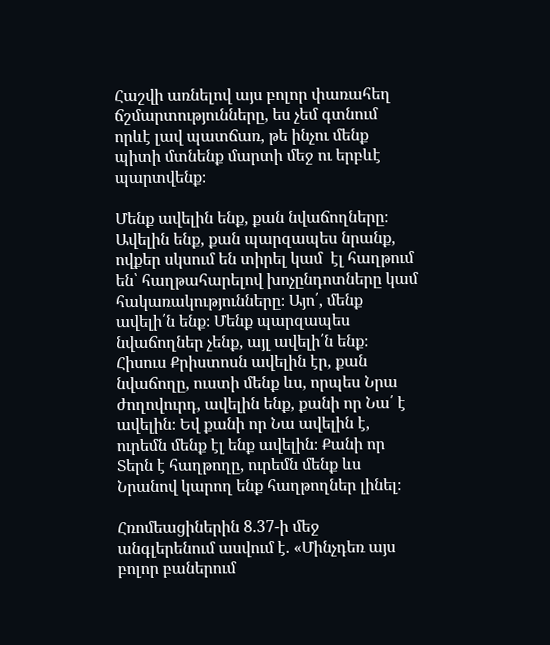Հաշվի առնելով այս բոլոր փառահեղ ճշմարտությունները, ես չեմ գտնում որևէ լավ պատճառ, թե ինչու մենք պիտի մտնենք մարտի մեջ ու երբևէ պարտվենք։

Մենք ավելին ենք, քան նվաճողները։ Ավելին ենք, քան պարզապես նրանք, ովքեր սկսում են տիրել կամ  էլ հաղթում են՝ հաղթահարելով խոչընդոտները կամ հակառակությունները։ Այո՛, մենք ավելի՛ն ենք։ Մենք պարզապես նվաճողներ չենք, այլ ավելի՛ն ենք։ Հիսուս Քրիստոսն ավելին էր, քան նվաճողը, ուստի մենք ևս, որպես Նրա ժողովուրդ, ավելին ենք, քանի որ Նա՛ է ավելին։ Եվ քանի որ Նա ավելին է, ուրեմն մենք էլ ենք ավելին։ Քանի որ Տերն է հաղթողը, ուրեմն մենք ևս Նրանով կարող ենք հաղթողներ լինել։

Հռոմեացիներին 8.37-ի մեջ անգլերենում ասվում է. «Մինչդեռ այս բոլոր բաներում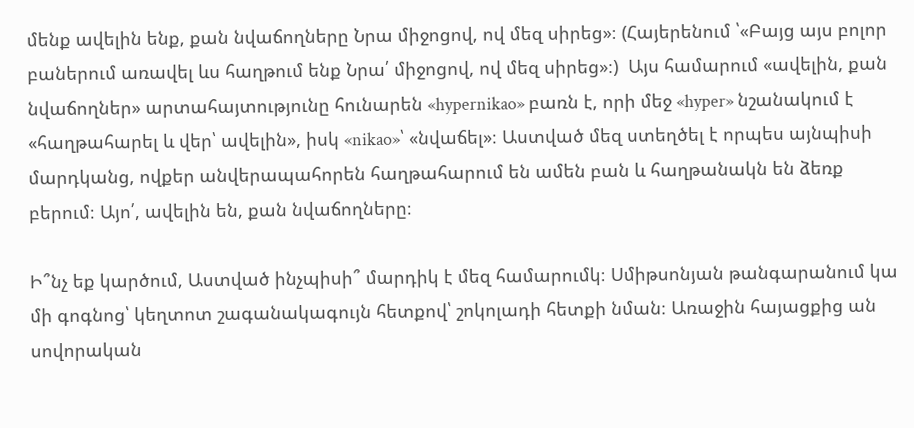մենք ավելին ենք, քան նվաճողները Նրա միջոցով, ով մեզ սիրեց»։ (Հայերենում ՝«Բայց այս բոլոր բաներում առավել ևս հաղթում ենք Նրա՛ միջոցով, ով մեզ սիրեց»։)  Այս համարում «ավելին, քան նվաճողներ» արտահայտությունը հունարեն «hypernikao» բառն է, որի մեջ «hyper» նշանակում է «հաղթահարել և վեր՝ ավելին», իսկ «nikao»՝ «նվաճել»։ Աստված մեզ ստեղծել է որպես այնպիսի մարդկանց, ովքեր անվերապահորեն հաղթահարում են ամեն բան և հաղթանակն են ձեռք բերում։ Այո՛, ավելին են, քան նվաճողները։

Ի՞նչ եք կարծում, Աստված ինչպիսի՞ մարդիկ է մեզ համարումկ։ Սմիթսոնյան թանգարանում կա մի գոգնոց՝ կեղտոտ շագանակագույն հետքով՝ շոկոլադի հետքի նման։ Առաջին հայացքից ան սովորական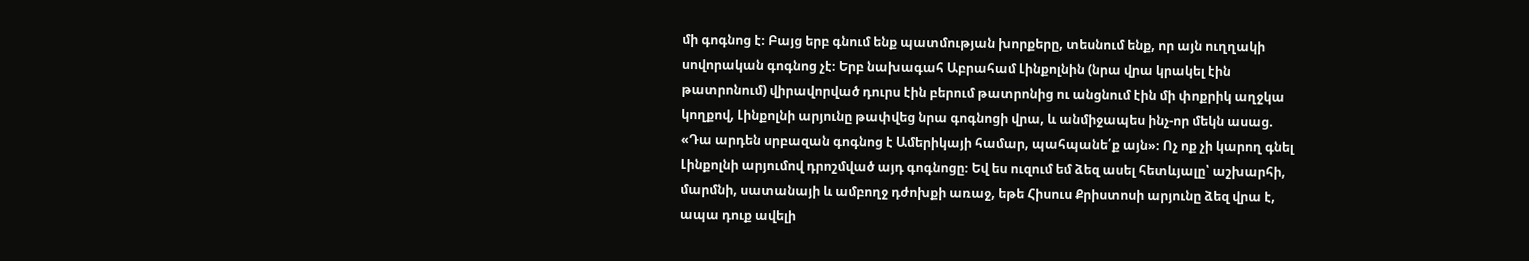մի գոգնոց է։ Բայց երբ գնում ենք պատմության խորքերը, տեսնում ենք, որ այն ուղղակի սովորական գոգնոց չէ։ Երբ նախագահ Աբրահամ Լինքոլնին (նրա վրա կրակել էին թատրոնում) վիրավորված դուրս էին բերում թատրոնից ու անցնում էին մի փոքրիկ աղջկա կողքով, Լինքոլնի արյունը թափվեց նրա գոգնոցի վրա, և անմիջապես ինչ-որ մեկն ասաց. «Դա արդեն սրբազան գոգնոց է Ամերիկայի համար, պահպանե՛ք այն»։ Ոչ ոք չի կարող գնել Լինքոլնի արյումով դրոշմված այդ գոգնոցը։ Եվ ես ուզում եմ ձեզ ասել հետևյալը՝ աշխարհի, մարմնի, սատանայի և ամբողջ դժոխքի առաջ, եթե Հիսուս Քրիստոսի արյունը ձեզ վրա է, ապա դուք ավելի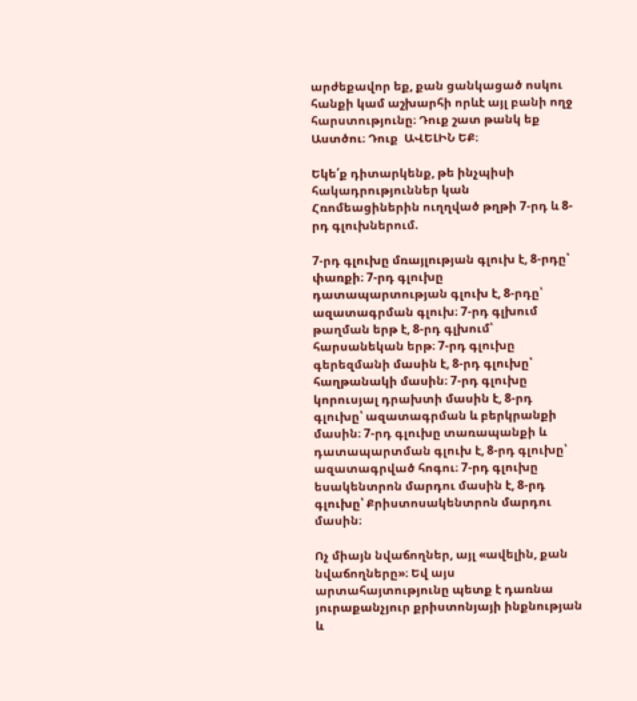արժեքավոր եք, քան ցանկացած ոսկու հանքի կամ աշխարհի որևէ այլ բանի ողջ հարստությունը։ Դուք շատ թանկ եք Աստծու։ Դուք  ԱՎԵԼԻՆ ԵՔ։

Եկե՛ք դիտարկենք, թե ինչպիսի հակադրություններ կան Հռոմեացիներին ուղղված թղթի 7-րդ և 8-րդ գլուխներում.

7-րդ գլուխը մռայլության գլուխ է, 8-րդը՝ փառքի։ 7-րդ գլուխը դատապարտության գլուխ է, 8-րդը՝ ազատագրման գլուխ։ 7-րդ գլխում թաղման երթ է, 8-րդ գլխում՝ հարսանեկան երթ։ 7-րդ գլուխը գերեզմանի մասին է, 8-րդ գլուխը՝ հաղթանակի մասին։ 7-րդ գլուխը կորուսյալ դրախտի մասին է, 8-րդ գլուխը՝ ազատագրման և բերկրանքի մասին։ 7-րդ գլուխը տառապանքի և դատապարտման գլուխ է, 8-րդ գլուխը՝ ազատագրված հոգու։ 7-րդ գլուխը եսակենտրոն մարդու մասին է, 8-րդ գլուխը՝ Քրիստոսակենտրոն մարդու մասին։

Ոչ միայն նվաճողներ, այլ «ավելին, քան նվաճողները»։ Եվ այս արտահայտությունը պետք է դառնա յուրաքանչյուր քրիստոնյայի ինքնության և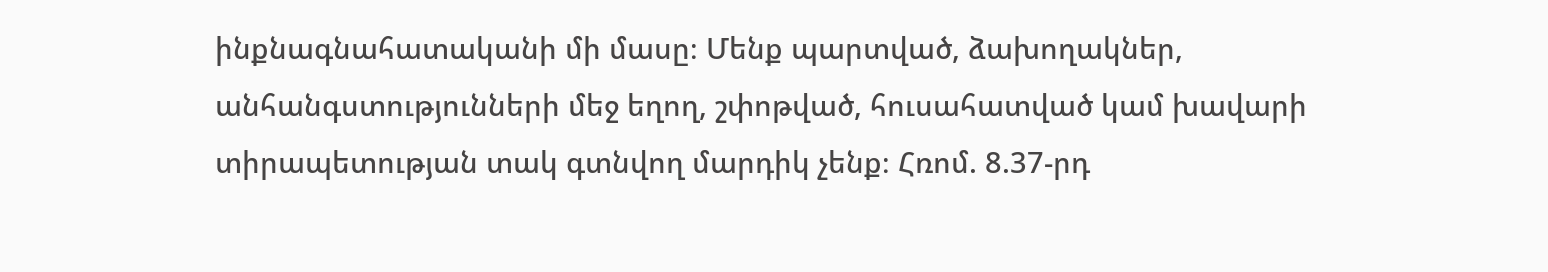ինքնագնահատականի մի մասը։ Մենք պարտված, ձախողակներ, անհանգստությունների մեջ եղող, շփոթված, հուսահատված կամ խավարի տիրապետության տակ գտնվող մարդիկ չենք։ Հռոմ. 8.37-րդ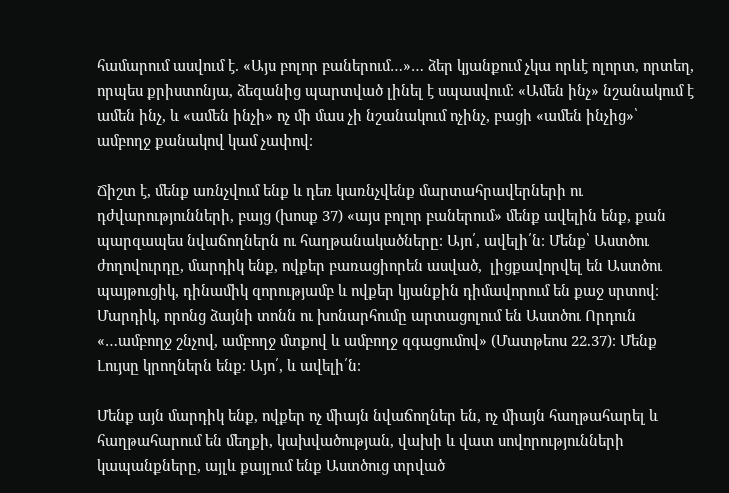համարում ասվում է. «Այս բոլոր բաներում…»… ձեր կյանքում չկա որևէ ոլորտ, որտեղ, որպես քրիստոնյա, ձեզանից պարտված լինել է սպասվում։ «Ամեն ինչ» նշանակում է ամեն ինչ, և «ամեն ինչի» ոչ մի մաս չի նշանակում ոչինչ, բացի «ամեն ինչից»՝ ամբողջ քանակով կամ չափով։

Ճիշտ է, մենք առնչվում ենք և դեռ կառնչվենք մարտահրավերների ու դժվարությունների, բայց (խոսք 37) «այս բոլոր բաներում» մենք ավելին ենք, քան պարզապես նվաճողներն ու հաղթանակածները։ Այո՛, ավելի՛ն։ Մենք՝ Աստծու ժողովուրդը, մարդիկ ենք, ովքեր բառացիորեն ասված,  լիցքավորվել են Աստծու պայթուցիկ, դինամիկ զորությամբ և ովքեր կյանքին դիմավորում են քաջ սրտով։ Մարդիկ, որոնց ձայնի տոնն ու խոնարհումը արտացոլում են Աստծու Որդուն «…ամբողջ շնչով, ամբողջ մտքով և ամբողջ զգացումով» (Մատթեոս 22.37)։ Մենք Լույսը կրողներն ենք։ Այո՛, և ավելի՛ն։

Մենք այն մարդիկ ենք, ովքեր ոչ միայն նվաճողներ են, ոչ միայն հաղթահարել և հաղթահարում են մեղքի, կախվածության, վախի և վատ սովորությունների կապանքները, այլև քայլում ենք Աստծուց տրված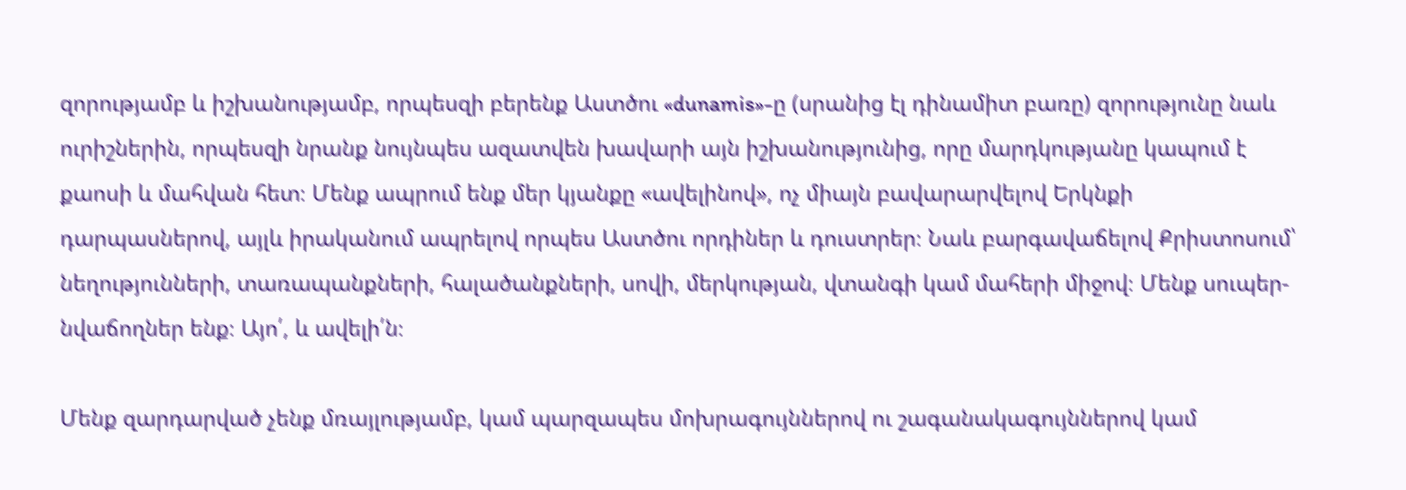զորությամբ և իշխանությամբ, որպեսզի բերենք Աստծու «dunamis»-ը (սրանից էլ դինամիտ բառը) զորությունը նաև ուրիշներին, որպեսզի նրանք նույնպես ազատվեն խավարի այն իշխանությունից, որը մարդկությանը կապում է քաոսի և մահվան հետ։ Մենք ապրում ենք մեր կյանքը «ավելինով», ոչ միայն բավարարվելով Երկնքի դարպասներով, այլև իրականում ապրելով որպես Աստծու որդիներ և դուստրեր։ Նաև բարգավաճելով Քրիստոսում՝ նեղությունների, տառապանքների, հալածանքների, սովի, մերկության, վտանգի կամ մահերի միջով։ Մենք սուպեր-նվաճողներ ենք։ Այո՛, և ավելի՛ն։

Մենք զարդարված չենք մռայլությամբ, կամ պարզապես մոխրագույններով ու շագանակագույններով կամ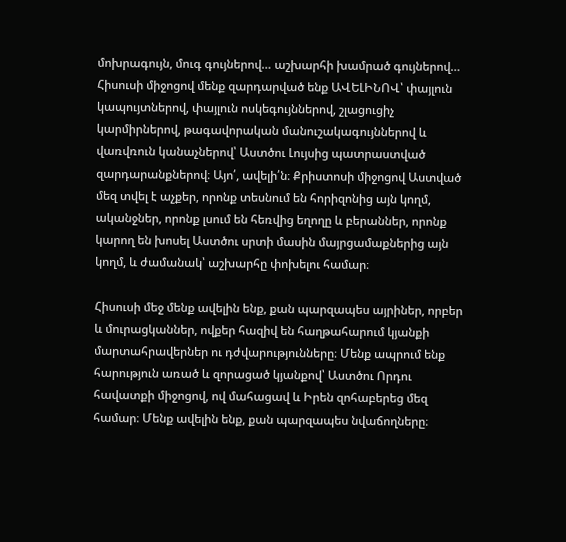մոխրագույն, մուգ գույներով… աշխարհի խամրած գույներով… Հիսուսի միջոցով մենք զարդարված ենք ԱՎԵԼԻՆՈՎ՝ փայլուն կապույտներով, փայլուն ոսկեգույններով, շլացուցիչ կարմիրներով, թագավորական մանուշակագույններով և վառվռուն կանաչներով՝ Աստծու Լույսից պատրաստված զարդարանքներով։ Այո՛, ավելի՛ն։ Քրիստոսի միջոցով Աստված մեզ տվել է աչքեր, որոնք տեսնում են հորիզոնից այն կողմ, ականջներ, որոնք լսում են հեռվից եղողը և բերաններ, որոնք կարող են խոսել Աստծու սրտի մասին մայրցամաքներից այն կողմ, և ժամանակ՝ աշխարհը փոխելու համար։

Հիսուսի մեջ մենք ավելին ենք, քան պարզապես այրիներ, որբեր և մուրացկաններ, ովքեր հազիվ են հաղթահարում կյանքի մարտահրավերներ ու դժվարությունները։ Մենք ապրում ենք հարություն առած և զորացած կյանքով՝ Աստծու Որդու հավատքի միջոցով, ով մահացավ և Իրեն զոհաբերեց մեզ համար։ Մենք ավելին ենք, քան պարզապես նվաճողները։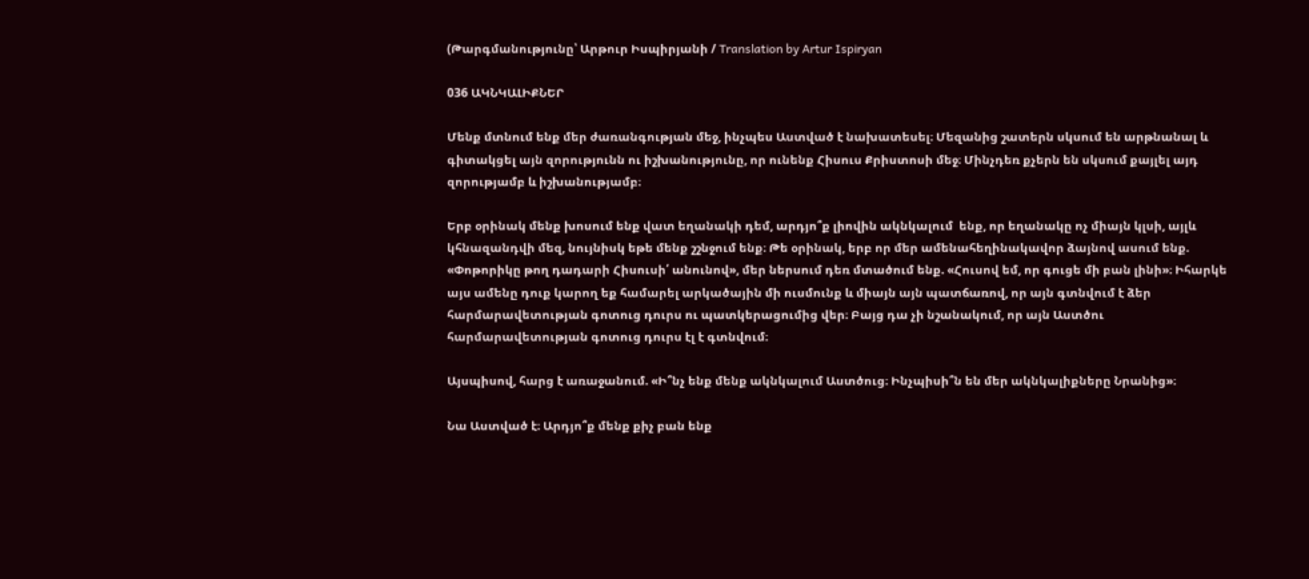(Թարգմանությունը՝ Արթուր Իսպիրյանի / Translation by Artur Ispiryan

036 ԱԿՆԿԱԼԻՔՆԵՐ

Մենք մտնում ենք մեր ժառանգության մեջ, ինչպես Աստված է նախատեսել։ Մեզանից շատերն սկսում են արթնանալ և գիտակցել այն զորությունն ու իշխանությունը, որ ունենք Հիսուս Քրիստոսի մեջ։ Մինչդեռ քչերն են սկսում քայլել այդ զորությամբ և իշխանությամբ։

Երբ օրինակ մենք խոսում ենք վատ եղանակի դեմ, արդյո՞ք լիովին ակնկալում  ենք, որ եղանակը ոչ միայն կլսի, այլև կհնազանդվի մեզ, նույնիսկ եթե մենք շշնջում ենք։ Թե օրինակ, երբ որ մեր ամենահեղինակավոր ձայնով ասում ենք. «Փոթորիկը թող դադարի Հիսուսի՛ անունով», մեր ներսում դեռ մտածում ենք. «Հուսով եմ, որ գուցե մի բան լինի»։ Իհարկե այս ամենը դուք կարող եք համարել արկածային մի ուսմունք և միայն այն պատճառով, որ այն գտնվում է ձեր հարմարավետության գոտուց դուրս ու պատկերացումից վեր։ Բայց դա չի նշանակում, որ այն Աստծու հարմարավետության գոտուց դուրս էլ է գտնվում։

Այսպիսով, հարց է առաջանում. «Ի՞նչ ենք մենք ակնկալում Աստծուց։ Ինչպիսի՞ն են մեր ակնկալիքները Նրանից»։

Նա Աստված է։ Արդյո՞ք մենք քիչ բան ենք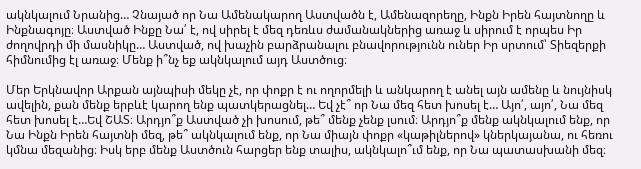ակնկալում Նրանից… Չնայած որ Նա Ամենակարող Աստվածն է, Ամենազորեղը, Ինքն Իրեն հայտնողը և Ինքնագոյը։ Աստված Ինքը Նա՛ է, ով սիրել է մեզ դեռևս ժամանակներից առաջ և սիրում է որպես Իր ժողովրդի մի մասնիկը… Աստված, ով խաչին բարձրանալու բնավորությունն ուներ Իր սրտում՝ Տիեզերքի հիմնումից էլ առաջ։ Մենք ի՞նչ եք ակնկալում այդ Աստծուց։

Մեր Երկնավոր Արքան այնպիսի մեկը չէ, որ փոքր է ու ողորմելի և անկարող է անել այն ամենը և նույնիսկ ավելին, քան մենք երբևէ կարող ենք պատկերացնել… Եվ չէ՞ որ Նա մեզ հետ խոսել է… Այո՛, այո՛, Նա մեզ հետ խոսել է…Եվ ՇԱՏ։ Արդյո՞ք Աստված չի խոսում, թե՞ մենք չենք լսում։ Արդյո՞ք մենք ակնկալում ենք, որ Նա Ինքն Իրեն հայտնի մեզ, թե՞ ակնկալում ենք, որ Նա միայն փոքր «կաթիլներով» կներկայանա, ու հեռու կմնա մեզանից։ Իսկ երբ մենք Աստծուն հարցեր ենք տալիս, ակնկալո՞ւմ ենք, որ Նա պատասխանի մեզ։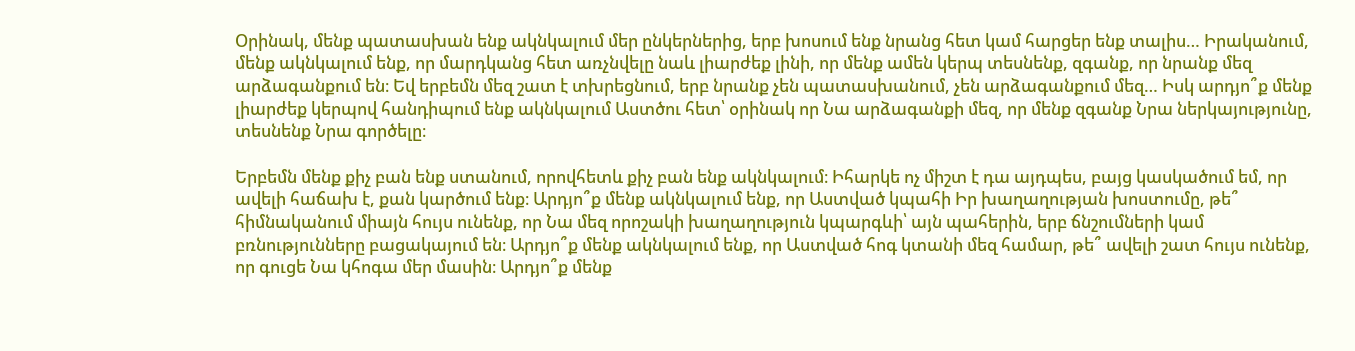Օրինակ, մենք պատասխան ենք ակնկալում մեր ընկերներից, երբ խոսում ենք նրանց հետ կամ հարցեր ենք տալիս… Իրականում, մենք ակնկալում ենք, որ մարդկանց հետ առչնվելը նաև լիարժեք լինի, որ մենք ամեն կերպ տեսնենք, զգանք, որ նրանք մեզ արձագանքում են։ Եվ երբեմն մեզ շատ է տխրեցնում, երբ նրանք չեն պատասխանում, չեն արձագանքում մեզ… Իսկ արդյո՞ք մենք լիարժեք կերպով հանդիպում ենք ակնկալում Աստծու հետ՝ օրինակ որ Նա արձագանքի մեզ, որ մենք զգանք Նրա ներկայությունը, տեսնենք Նրա գործելը։

Երբեմն մենք քիչ բան ենք ստանում, որովհետև քիչ բան ենք ակնկալում։ Իհարկե ոչ միշտ է դա այդպես, բայց կասկածում եմ, որ ավելի հաճախ է, քան կարծում ենք։ Արդյո՞ք մենք ակնկալում ենք, որ Աստված կպահի Իր խաղաղության խոստումը, թե՞ հիմնականում միայն հույս ունենք, որ Նա մեզ որոշակի խաղաղություն կպարգևի՝ այն պահերին, երբ ճնշումների կամ բռնությունները բացակայում են։ Արդյո՞ք մենք ակնկալում ենք, որ Աստված հոգ կտանի մեզ համար, թե՞ ավելի շատ հույս ունենք, որ գուցե Նա կհոգա մեր մասին։ Արդյո՞ք մենք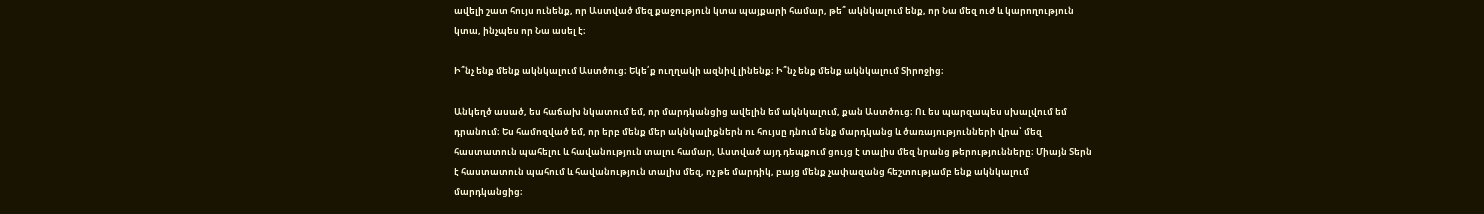ավելի շատ հույս ունենք, որ Աստված մեզ քաջություն կտա պայքարի համար, թե՞ ակնկալում ենք, որ Նա մեզ ուժ և կարողություն կտա, ինչպես որ Նա ասել է։

Ի՞նչ ենք մենք ակնկալում Աստծուց։ Եկե՛ք ուղղակի ազնիվ լինենք։ Ի՞նչ ենք մենք ակնկալում Տիրոջից։

Անկեղծ ասած, ես հաճախ նկատում եմ, որ մարդկանցից ավելին եմ ակնկալում, քան Աստծուց։ Ու ես պարզապես սխալվում եմ դրանում։ Ես համոզված եմ, որ երբ մենք մեր ակնկալիքներն ու հույսը դնում ենք մարդկանց և ծառայությունների վրա՝ մեզ հաստատուն պահելու և հավանություն տալու համար, Աստված այդ դեպքում ցույց է տալիս մեզ նրանց թերությունները։ Միայն Տերն է հաստատուն պահում և հավանություն տալիս մեզ, ոչ թե մարդիկ, բայց մենք չափազանց հեշտությամբ ենք ակնկալում մարդկանցից։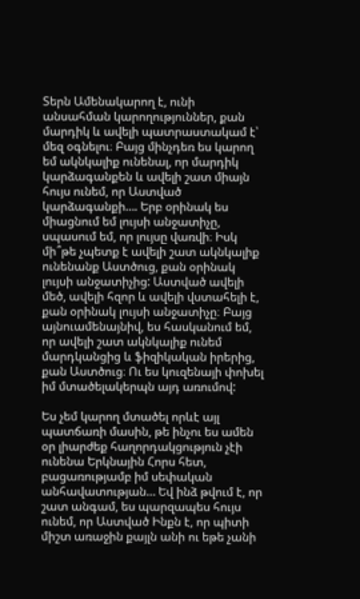Տերն Ամենակարող է, ունի անսահման կարողություններ, քան մարդիկ և ավելի պատրաստակամ է՝ մեզ օգնելու։ Բայց մինչդեռ ես կարող եմ ակնկալիք ունենալ, որ մարդիկ կարձագանքեն և ավելի շատ միայն հույս ունեմ, որ Աստված կարձագանքի…. Երբ օրինակ ես միացնում եմ լույսի անջատիչը, սպասում եմ, որ լույսը վառվի։ Իսկ մի՞թե չպետք է ավելի շատ ակնկալիք ունենանք Աստծուց, քան օրինակ լույսի անջատիչից: Աստված ավելի մեծ, ավելի հզոր և ավելի վստահելի է, քան օրինակ լույսի անջատիչը։ Բայց այնուամենայնիվ, ես հասկանում եմ, որ ավելի շատ ակնկալիք ունեմ մարդկանցից և ֆիզիկական իրերից, քան Աստծուց։ Ու ես կուզենայի փոխել իմ մտածելակերպն այդ առումով:

Ես չեմ կարող մտածել որևէ այլ պատճառի մասին, թե ինչու ես ամեն օր լիարժեք հաղորդակցություն չէի ունենա Երկնային Հորս հետ, բացառությամբ իմ սեփական անհավատության… Եվ ինձ թվում է, որ շատ անգամ, ես պարզապես հույս ունեմ, որ Աստված Ինքն է, որ պիտի միշտ առաջին քայլն անի ու եթե չանի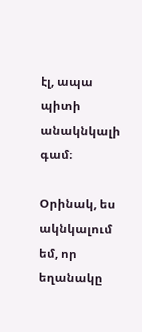էլ, ապա պիտի անակնկալի գամ։

Օրինակ, ես ակնկալում եմ, որ եղանակը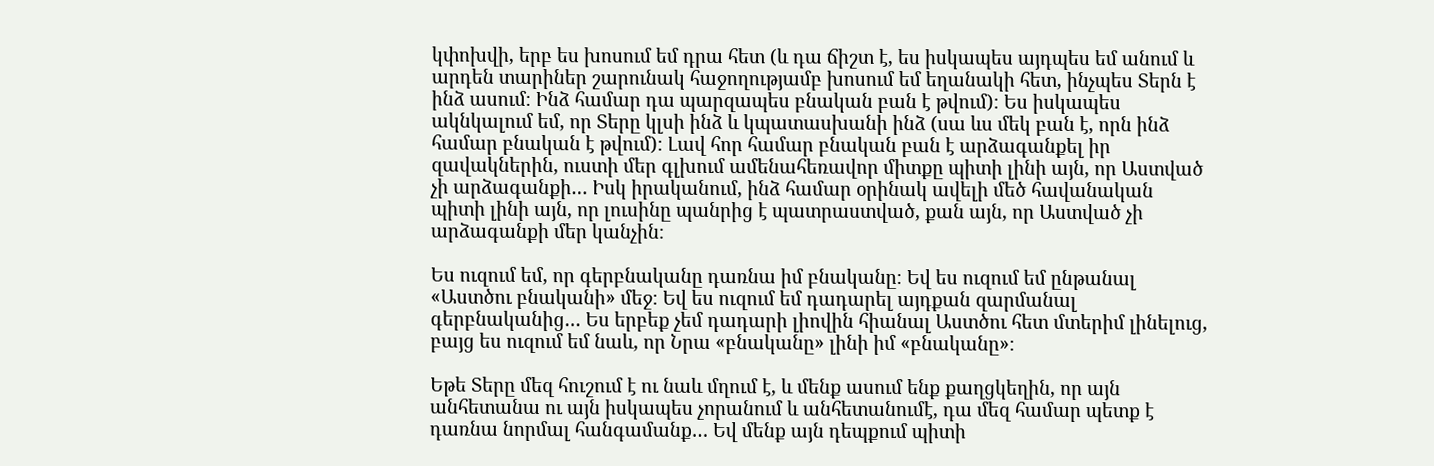կփոխվի, երբ ես խոսում եմ դրա հետ (և դա ճիշտ է, ես իսկապես այդպես եմ անում և արդեն տարիներ շարունակ հաջողությամբ խոսում եմ եղանակի հետ, ինչպես Տերն է ինձ ասում։ Ինձ համար դա պարզապես բնական բան է թվում)։ Ես իսկապես ակնկալում եմ, որ Տերը կլսի ինձ և կպատասխանի ինձ (սա ևս մեկ բան է, որն ինձ համար բնական է թվում)։ Լավ հոր համար բնական բան է արձագանքել իր զավակներին, ուստի մեր գլխում ամենահեռավոր միտքը պիտի լինի այն, որ Աստված չի արձագանքի… Իսկ իրականում, ինձ համար օրինակ ավելի մեծ հավանական պիտի լինի այն, որ լուսինը պանրից է պատրաստված, քան այն, որ Աստված չի արձագանքի մեր կանչին։

Ես ուզում եմ, որ գերբնականը դառնա իմ բնականը։ Եվ ես ուզում եմ ընթանալ «Աստծու բնականի» մեջ։ Եվ ես ուզում եմ դադարել այդքան զարմանալ գերբնականից… Ես երբեք չեմ դադարի լիովին հիանալ Աստծու հետ մտերիմ լինելուց, բայց ես ուզում եմ նաև, որ Նրա «բնականը» լինի իմ «բնականը»։

Եթե Տերը մեզ հուշում է ու նաև մղում է, և մենք ասում ենք քաղցկեղին, որ այն անհետանա ու այն իսկապես չորանում և անհետանումէ, դա մեզ համար պետք է դառնա նորմալ հանգամանք… Եվ մենք այն դեպքում պիտի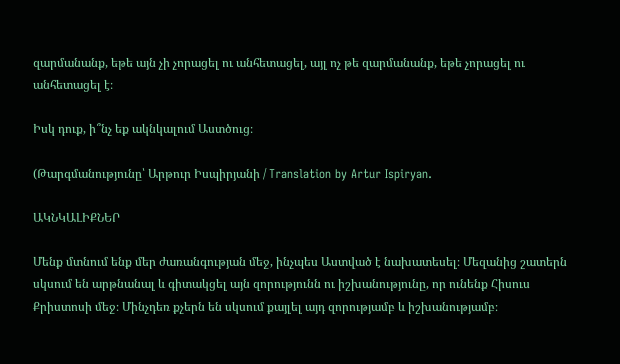զարմանանք, եթե այն չի չորացել ու անհետացել, այլ ոչ թե զարմանանք, եթե չորացել ու անհետացել է։

Իսկ դուք, ի՞նչ եք ակնկալում Աստծուց։

(Թարգմանությունը՝ Արթուր Իսպիրյանի / Translation by Artur Ispiryan.

ԱԿՆԿԱԼԻՔՆԵՐ

Մենք մտնում ենք մեր ժառանգության մեջ, ինչպես Աստված է նախատեսել։ Մեզանից շատերն սկսում են արթնանալ և գիտակցել այն զորությունն ու իշխանությունը, որ ունենք Հիսուս Քրիստոսի մեջ։ Մինչդեռ քչերն են սկսում քայլել այդ զորությամբ և իշխանությամբ։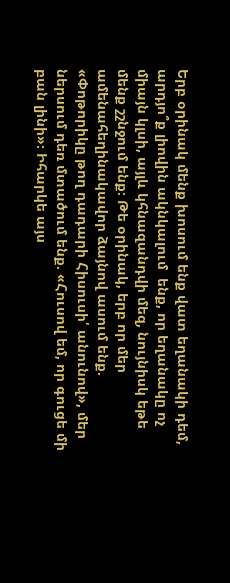Երբ օրինակ մենք խոսում ենք վատ եղանակի դեմ, արդյո՞ք լիովին ակնկալում  ենք, որ եղանակը ոչ միայն կլսի, այլև կհնազանդվի մեզ, նույնիսկ եթե մենք շշնջում ենք։ Թե օրինակ, երբ որ մեր ամենահեղինակավոր ձայնով ասում ենք. «Փոթորիկը թող դադարի Հիսուսի՛ անունով», մեր ներսում դեռ մտածում ենք. «Հուսով եմ, որ գուցե մի բան լինի»։ Իհարկե այս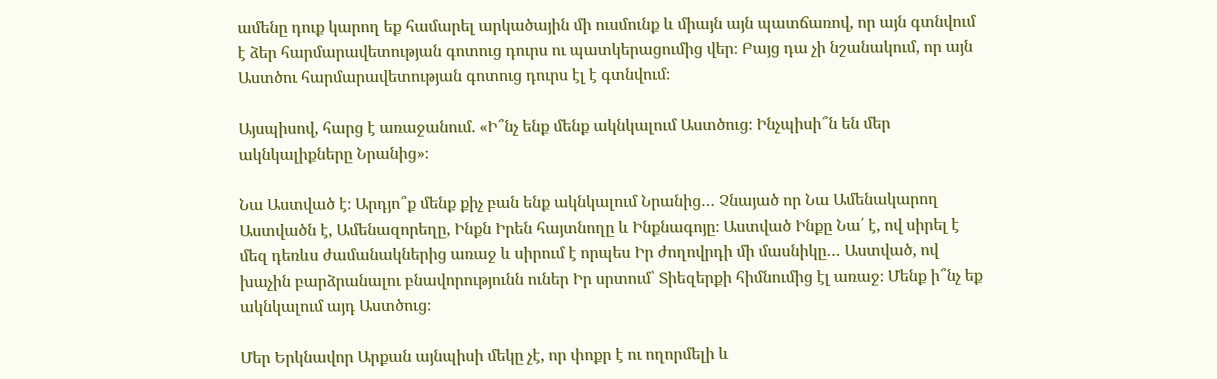ամենը դուք կարող եք համարել արկածային մի ուսմունք և միայն այն պատճառով, որ այն գտնվում է ձեր հարմարավետության գոտուց դուրս ու պատկերացումից վեր։ Բայց դա չի նշանակում, որ այն Աստծու հարմարավետության գոտուց դուրս էլ է գտնվում։

Այսպիսով, հարց է առաջանում. «Ի՞նչ ենք մենք ակնկալում Աստծուց։ Ինչպիսի՞ն են մեր ակնկալիքները Նրանից»։

Նա Աստված է։ Արդյո՞ք մենք քիչ բան ենք ակնկալում Նրանից… Չնայած որ Նա Ամենակարող Աստվածն է, Ամենազորեղը, Ինքն Իրեն հայտնողը և Ինքնագոյը։ Աստված Ինքը Նա՛ է, ով սիրել է մեզ դեռևս ժամանակներից առաջ և սիրում է որպես Իր ժողովրդի մի մասնիկը… Աստված, ով խաչին բարձրանալու բնավորությունն ուներ Իր սրտում՝ Տիեզերքի հիմնումից էլ առաջ։ Մենք ի՞նչ եք ակնկալում այդ Աստծուց։

Մեր Երկնավոր Արքան այնպիսի մեկը չէ, որ փոքր է ու ողորմելի և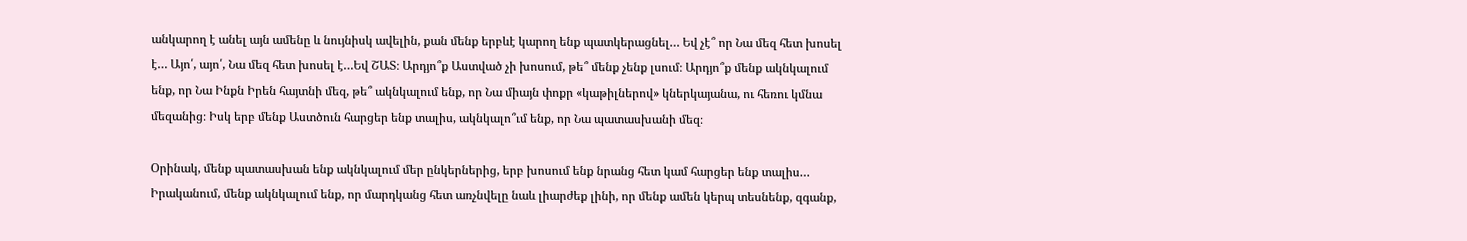անկարող է անել այն ամենը և նույնիսկ ավելին, քան մենք երբևէ կարող ենք պատկերացնել… Եվ չէ՞ որ Նա մեզ հետ խոսել է… Այո՛, այո՛, Նա մեզ հետ խոսել է…Եվ ՇԱՏ։ Արդյո՞ք Աստված չի խոսում, թե՞ մենք չենք լսում։ Արդյո՞ք մենք ակնկալում ենք, որ Նա Ինքն Իրեն հայտնի մեզ, թե՞ ակնկալում ենք, որ Նա միայն փոքր «կաթիլներով» կներկայանա, ու հեռու կմնա մեզանից։ Իսկ երբ մենք Աստծուն հարցեր ենք տալիս, ակնկալո՞ւմ ենք, որ Նա պատասխանի մեզ։

Օրինակ, մենք պատասխան ենք ակնկալում մեր ընկերներից, երբ խոսում ենք նրանց հետ կամ հարցեր ենք տալիս… Իրականում, մենք ակնկալում ենք, որ մարդկանց հետ առչնվելը նաև լիարժեք լինի, որ մենք ամեն կերպ տեսնենք, զգանք,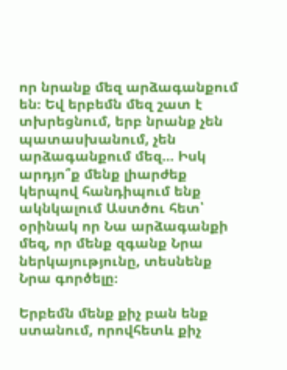որ նրանք մեզ արձագանքում են։ Եվ երբեմն մեզ շատ է տխրեցնում, երբ նրանք չեն պատասխանում, չեն արձագանքում մեզ… Իսկ արդյո՞ք մենք լիարժեք կերպով հանդիպում ենք ակնկալում Աստծու հետ՝ օրինակ որ Նա արձագանքի մեզ, որ մենք զգանք Նրա ներկայությունը, տեսնենք Նրա գործելը։

Երբեմն մենք քիչ բան ենք ստանում, որովհետև քիչ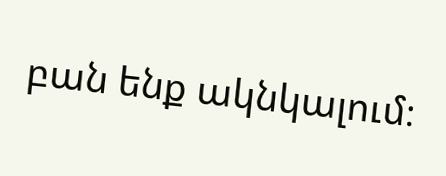բան ենք ակնկալում։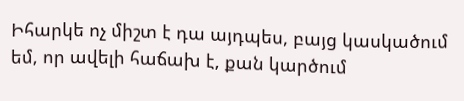Իհարկե ոչ միշտ է դա այդպես, բայց կասկածում եմ, որ ավելի հաճախ է, քան կարծում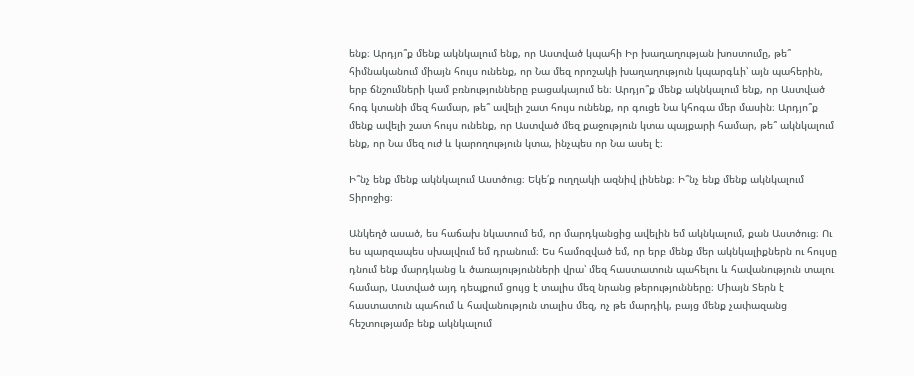ենք։ Արդյո՞ք մենք ակնկալում ենք, որ Աստված կպահի Իր խաղաղության խոստումը, թե՞ հիմնականում միայն հույս ունենք, որ Նա մեզ որոշակի խաղաղություն կպարգևի՝ այն պահերին, երբ ճնշումների կամ բռնությունները բացակայում են։ Արդյո՞ք մենք ակնկալում ենք, որ Աստված հոգ կտանի մեզ համար, թե՞ ավելի շատ հույս ունենք, որ գուցե Նա կհոգա մեր մասին։ Արդյո՞ք մենք ավելի շատ հույս ունենք, որ Աստված մեզ քաջություն կտա պայքարի համար, թե՞ ակնկալում ենք, որ Նա մեզ ուժ և կարողություն կտա, ինչպես որ Նա ասել է։

Ի՞նչ ենք մենք ակնկալում Աստծուց։ Եկե՛ք ուղղակի ազնիվ լինենք։ Ի՞նչ ենք մենք ակնկալում Տիրոջից։

Անկեղծ ասած, ես հաճախ նկատում եմ, որ մարդկանցից ավելին եմ ակնկալում, քան Աստծուց։ Ու ես պարզապես սխալվում եմ դրանում։ Ես համոզված եմ, որ երբ մենք մեր ակնկալիքներն ու հույսը դնում ենք մարդկանց և ծառայությունների վրա՝ մեզ հաստատուն պահելու և հավանություն տալու համար, Աստված այդ դեպքում ցույց է տալիս մեզ նրանց թերությունները։ Միայն Տերն է հաստատուն պահում և հավանություն տալիս մեզ, ոչ թե մարդիկ, բայց մենք չափազանց հեշտությամբ ենք ակնկալում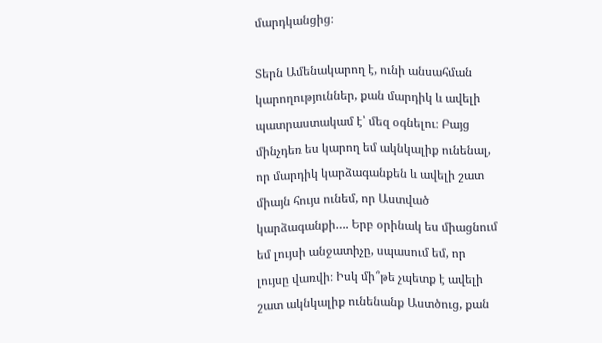մարդկանցից։

Տերն Ամենակարող է, ունի անսահման կարողություններ, քան մարդիկ և ավելի պատրաստակամ է՝ մեզ օգնելու։ Բայց մինչդեռ ես կարող եմ ակնկալիք ունենալ, որ մարդիկ կարձագանքեն և ավելի շատ միայն հույս ունեմ, որ Աստված կարձագանքի…. Երբ օրինակ ես միացնում եմ լույսի անջատիչը, սպասում եմ, որ լույսը վառվի։ Իսկ մի՞թե չպետք է ավելի շատ ակնկալիք ունենանք Աստծուց, քան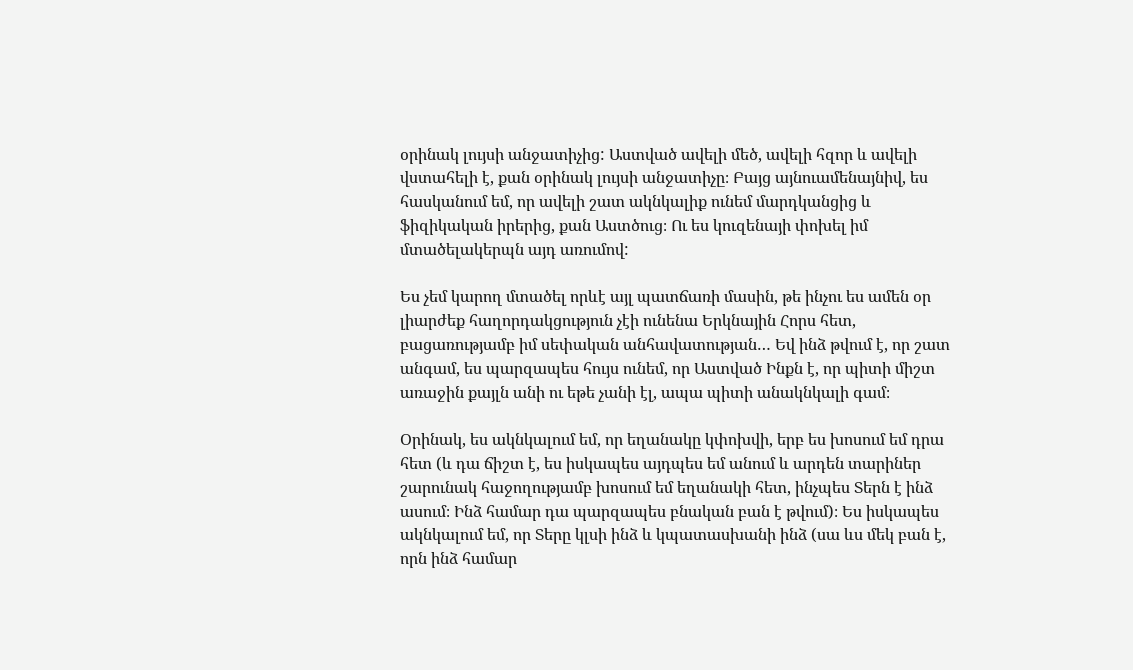օրինակ լույսի անջատիչից: Աստված ավելի մեծ, ավելի հզոր և ավելի վստահելի է, քան օրինակ լույսի անջատիչը։ Բայց այնուամենայնիվ, ես հասկանում եմ, որ ավելի շատ ակնկալիք ունեմ մարդկանցից և ֆիզիկական իրերից, քան Աստծուց։ Ու ես կուզենայի փոխել իմ մտածելակերպն այդ առումով:

Ես չեմ կարող մտածել որևէ այլ պատճառի մասին, թե ինչու ես ամեն օր լիարժեք հաղորդակցություն չէի ունենա Երկնային Հորս հետ, բացառությամբ իմ սեփական անհավատության… Եվ ինձ թվում է, որ շատ անգամ, ես պարզապես հույս ունեմ, որ Աստված Ինքն է, որ պիտի միշտ առաջին քայլն անի ու եթե չանի էլ, ապա պիտի անակնկալի գամ։

Օրինակ, ես ակնկալում եմ, որ եղանակը կփոխվի, երբ ես խոսում եմ դրա հետ (և դա ճիշտ է, ես իսկապես այդպես եմ անում և արդեն տարիներ շարունակ հաջողությամբ խոսում եմ եղանակի հետ, ինչպես Տերն է ինձ ասում։ Ինձ համար դա պարզապես բնական բան է թվում)։ Ես իսկապես ակնկալում եմ, որ Տերը կլսի ինձ և կպատասխանի ինձ (սա ևս մեկ բան է, որն ինձ համար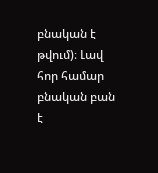բնական է թվում)։ Լավ հոր համար բնական բան է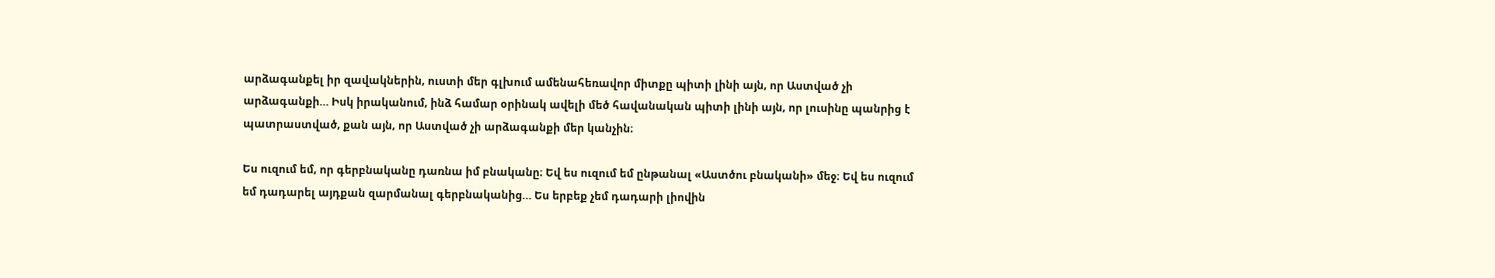արձագանքել իր զավակներին, ուստի մեր գլխում ամենահեռավոր միտքը պիտի լինի այն, որ Աստված չի արձագանքի… Իսկ իրականում, ինձ համար օրինակ ավելի մեծ հավանական պիտի լինի այն, որ լուսինը պանրից է պատրաստված, քան այն, որ Աստված չի արձագանքի մեր կանչին։

Ես ուզում եմ, որ գերբնականը դառնա իմ բնականը։ Եվ ես ուզում եմ ընթանալ «Աստծու բնականի» մեջ։ Եվ ես ուզում եմ դադարել այդքան զարմանալ գերբնականից… Ես երբեք չեմ դադարի լիովին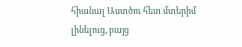հիանալ Աստծու հետ մտերիմ լինելուց, բայց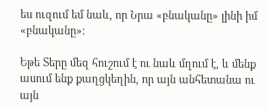ես ուզում եմ նաև, որ Նրա «բնականը» լինի իմ «բնականը»։

Եթե Տերը մեզ հուշում է ու նաև մղում է, և մենք ասում ենք քաղցկեղին, որ այն անհետանա ու այն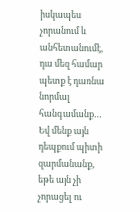իսկապես չորանում և անհետանումէ, դա մեզ համար պետք է դառնա նորմալ հանգամանք… Եվ մենք այն դեպքում պիտի զարմանանք, եթե այն չի չորացել ու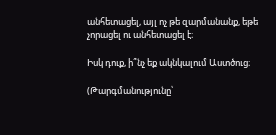անհետացել, այլ ոչ թե զարմանանք, եթե չորացել ու անհետացել է։

Իսկ դուք, ի՞նչ եք ակնկալում Աստծուց։

(Թարգմանությունը՝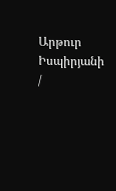Արթուր Իսպիրյանի /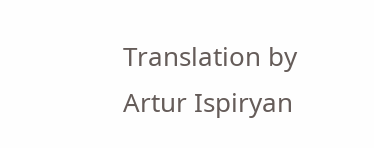Translation by Artur Ispiryan